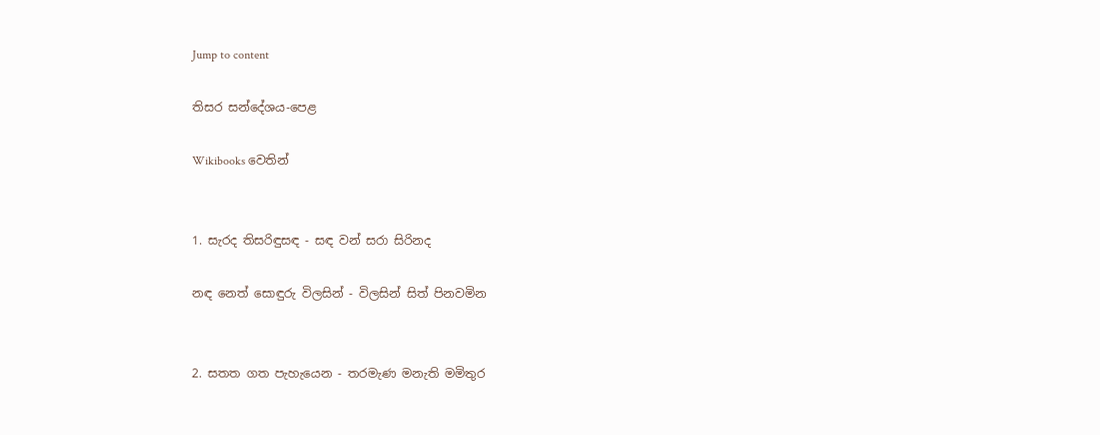Jump to content

තිසර සන්දේශය-පෙළ

Wikibooks වෙතින්


1. සැරද තිසරිඳුසඳ - සඳ වන් සරා සිරිනද

නඳ නෙත් සොඳුරු විලසින් - විලසින් සිත් පිනවමින


2. සතත ගත පැහැයෙන - තරමැණ මනැති මමිතුර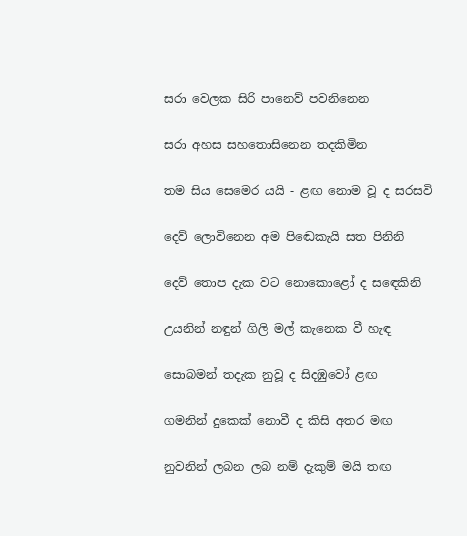සරා වෙලක සිරි පානෙව් පවනිනෙන

සරා අහස සහතොසිනෙන තදකිමින

තම සිය සෙමෙර යයි - ළඟ නොම වූ ද සරසවි

දෙව් ලොවිනෙන අම පි‍ඬෙකැයි සත පිනිනි

දෙව් තොප දැක වට නොකොළෝ ද ස‍ඳෙකිනි

උයනින් නඳුන් ගිලි මල් කැනෙක වී හැඳ

සොබමන් තදැක නුවූ ද සිදඹුවෝ ළඟ

ගමනින් දුකෙක් නොවී ද කිසි අතර මඟ

නුවනින් ලබන ලබ නම් දැකුම් මයි තඟ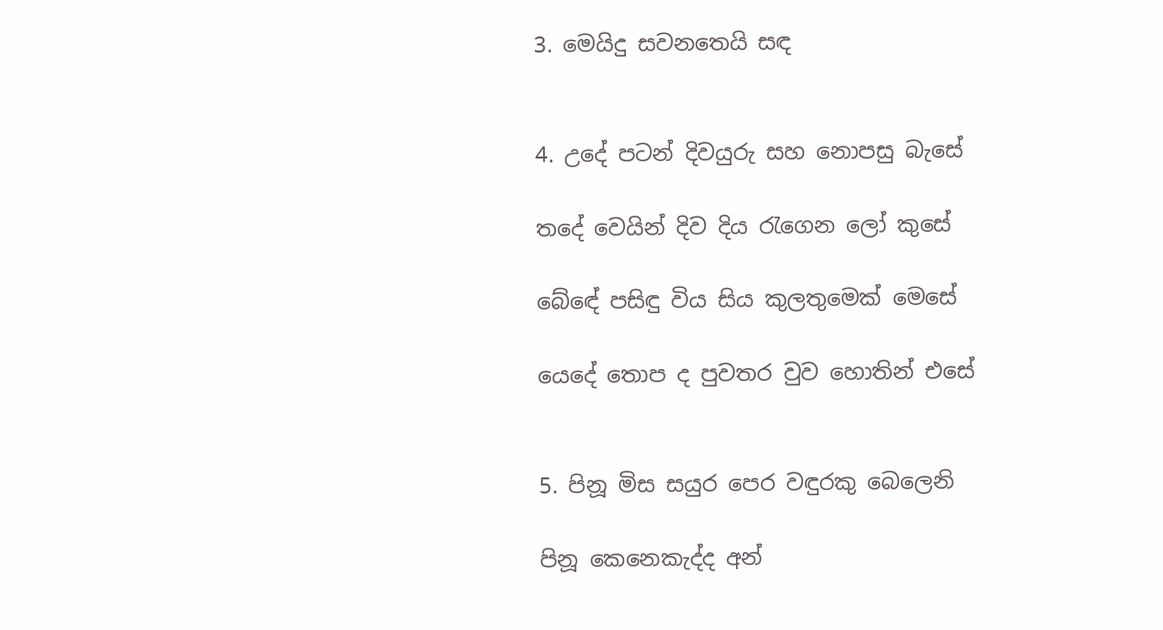3. මෙයිදු සවනතෙයි සඳ


4. උදේ පටන් දිවයුරු සහ නොපසු බැසේ

තදේ වෙයින් දිව දිය රැගෙන ලෝ කුසේ

බ‍ේඳේ පසිඳු විය සිය කුලතුමෙක් මෙසේ

යෙදේ තොප ද පුවතර වුව හොතින් එසේ


5. පිනූ මිස සයුර පෙර වඳුරකු බෙලෙනි

පිනූ කෙනෙකැද්ද අන්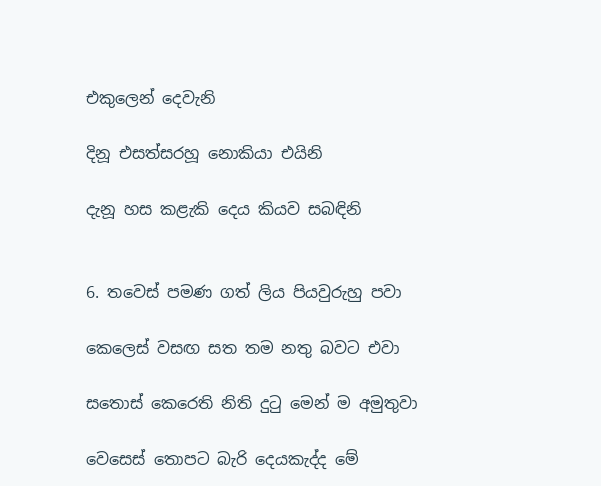එකුලෙන් දෙවැනි

දිනූ එසත්සරහූ නොකියා එයිනි

දැනූ හස කළැකි දෙය කියව සබඳිනි


6. තවෙස් පමණ ගත් ලිය පියවුරුහු පවා

කෙලෙස් වසඟ සත තම නතු බවට එවා

සතොස් කෙරෙති නිති දුටු මෙන් ම අමුතුවා

වෙසෙස් තොපට බැරි දෙයකැද්ද මේ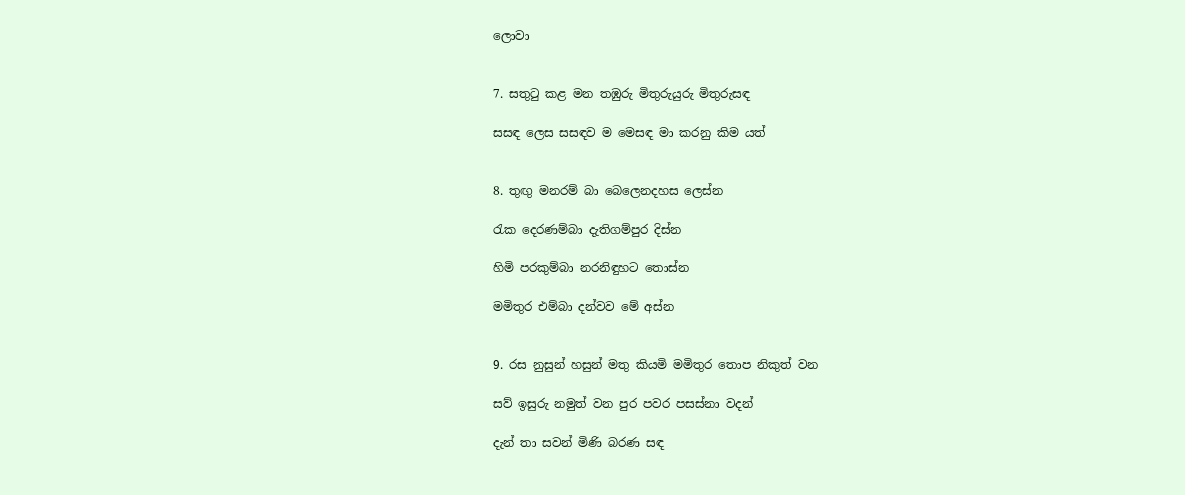ලොවා


7. සතුටු කළ මන තඹුරු මිතුරුයුරු මිතුරුසඳ

සසඳ ලෙස සසඳව ම මෙසඳ මා කරනු කිම යත්


8. තුඟු මනරම් බා බෙලෙනදහස ලෙස්න

රැක දෙරණම්බා දැතිගම්පුර දිස්න

හිමි පරකුම්බා නරනිඳුහට තොස්න

මමිතුර එම්බා දන්වව මේ අස්න


9. රස නුසුන් හසුන් මතු කියමි මමිතුර තොප නිකුත් වන

සව් ඉසුරු නමුත් වන පුර පවර පසස්නා වදන්

දැන් තා සවන් මිණි බරණ සඳ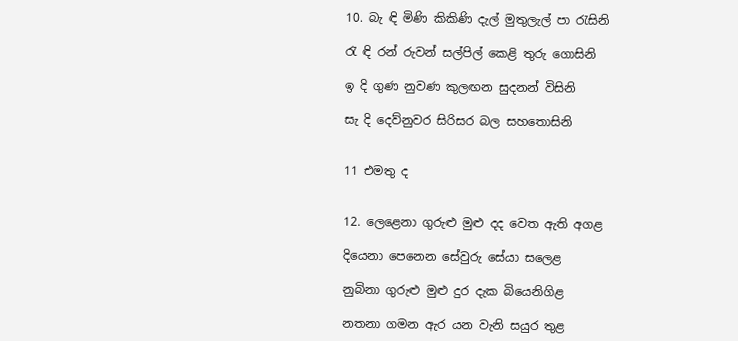10. බැ ඳි මිණි කිකිණි දැල් මුතුලැල් පා රැසිනි

රැ ඳි රන් රුවන් සල්පිල් කෙළි තුරු ගොසිනි

ඉ දි ගුණ නුවණ කුලඟන සුදනන් විසිනි

සැ දි දෙව්නුවර සිරිසර බල සහතොසිනි


11 එමතු ද


12. ලෙළෙනා ගුරුළු මුළු දද වෙත ඇති අගළ

දියෙනා පෙනෙන සේවුරු සේයා සලෙළ

නුබිනා ගුරුළු මුළු දුර දැක බියෙනිගිළ

නතනා ගමන ඇර යන වැනි සයුර තුළ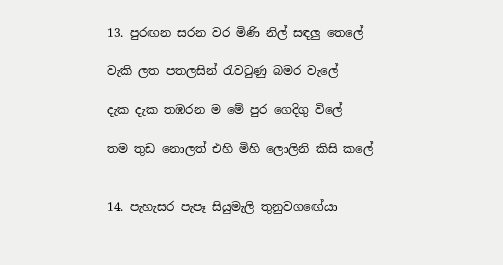13. පුරඟන සරන වර මිණි නිල් සඳලු තෙලේ

වැකි ලත පතලසින් රැවටුණු බමර වැලේ

දැක දැක තඹරන ම මේ පුර ගෙදිගු විලේ

තම තුඩ නොලත් එහි මිහි ලොලිනි කිසි කලේ


14. පැහැසර පැපෑ සියුමැලි තුනුව‍ගඟේයා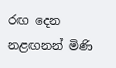රඟ දෙන නළඟනන් මිණි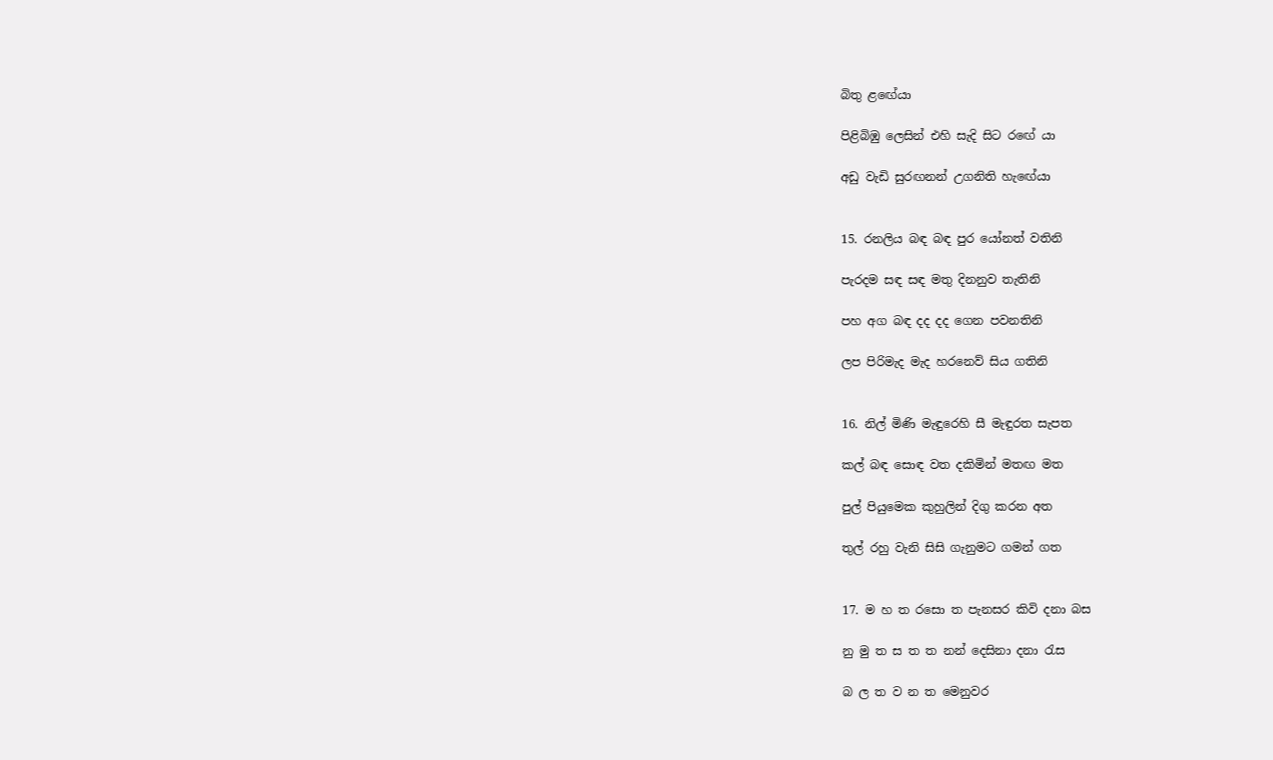බිතු ළ‍ඟේයා

පිළිබිඹු ලෙසින් එහි සැදි සිට ර‍ඟේ යා

අඩු වැඩි සුරඟනන් උගනිති හැ‍ඟේයා


15. රනලිය බඳ බඳ පුර යෝනත් වතිනි

පැරදම සඳ සඳ මතු දිනනුව තැතිනි

පහ අග බඳ දද දද ගෙන පවනතිනි

ලප පිරිමැද මැද හරනෙව් සිය ගතිනි


16. නිල් මිණි මැඳුරෙහි සී මැඳුරත සැපත

කල් බඳ සොඳ වත දකිමින් මතඟ මත

පුල් පියුමෙක කුහුලින් දිගු කරන අත

තුල් රහු වැනි සිසි ගැනුමට ගමන් ගත


17. ම හ ත රසො ත පැනසර කිවි දනා බස

නු මු ත ස ත ත නන් දෙසිනා දනා රැස

බ ල ත ව න ත මෙනුවර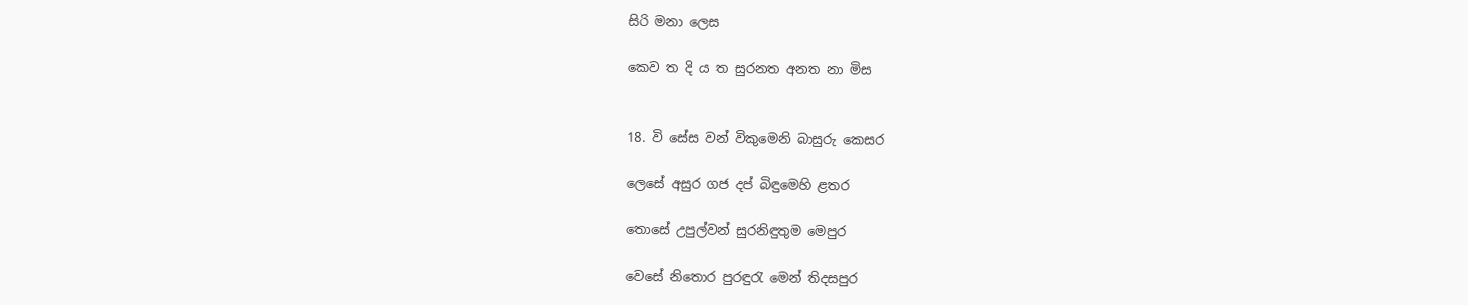සිරි මනා ලෙස

කෙව ත දි ය ත සුරනත අනත නා මිස


18. වි සේස වන් විකුමෙනි බාසුරු කෙසර

ලෙසේ අසුර ගජ දප් බිඳුමෙහි ළතර

තොසේ උපුල්වන් සුරනිඳුතුම මෙපුර

වෙසේ නිතොර පුරඳුරැ මෙන් තිදසපුර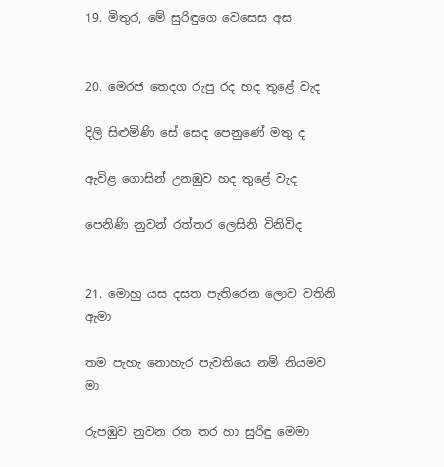19. මිතුර, මේ සුරිඳුගෙ වෙ‍සෙස අස


20. මෙරජ තෙදග රුපු රද හද තුළේ වැද

දිලි සිළුමිණි සේ සෙද පෙනුණේ මතු ද

ඇවිළ ගොසින් උනඹුව හද තුළේ වැද

පෙනිණි නුවන් රත්තර ලෙසිනි විනිවිද


21. මොහු යස දසත පැතිරෙන ලොව වතිනි ඇමා

තම පැහැ නොහැර පැවතියෙ නම් නියමව මා

රුපඹුව නුවන රත තර හා සුරිඳු මෙමා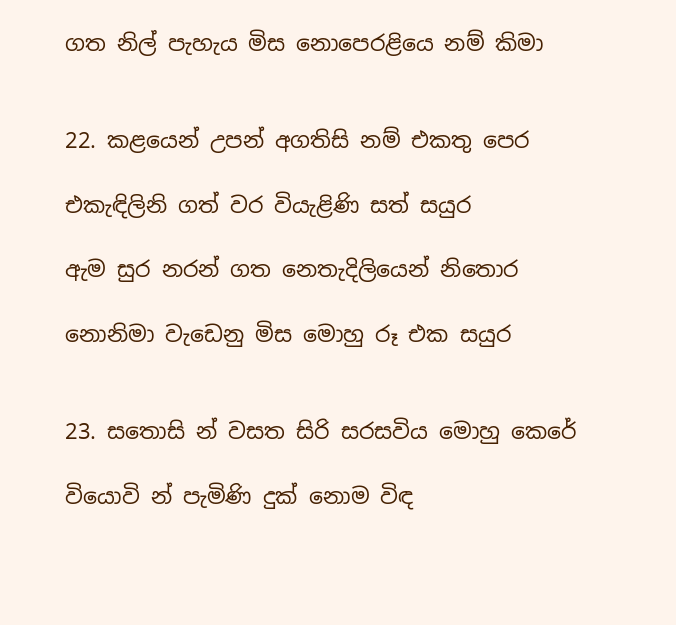ගත නිල් පැහැය මිස නොපෙරළියෙ නම් කිමා


22. කළයෙන් උපන් අගතිසි නම් එකතු පෙර

එකැඳිලිනි ගත් වර වියැළිණි සත් සයුර

ඇම සුර නරන් ගත නෙතැදිලියෙන් නිතොර

නොනිමා වැඩෙනු මිස මොහු රූ එක සයුර


23. සතොසි න් වසත සිරි සරසවිය මොහු කෙරේ

වියොවි න් පැමිණි දුක් නොම විඳ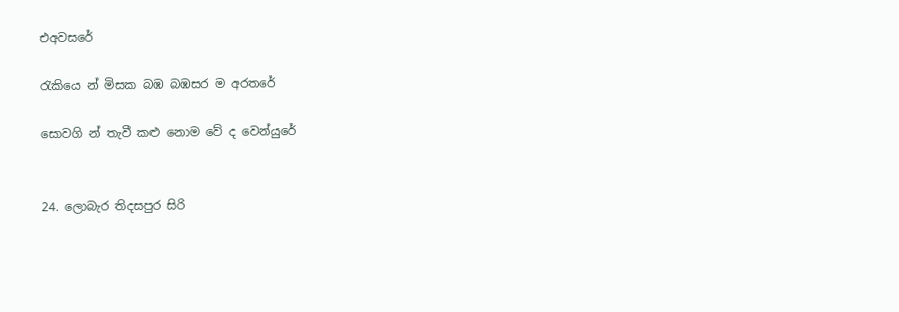එඅවසරේ

රැකියෙ න් මිසක බඹ බඹසර ම අරතරේ

සොවගි න් තැවී කළු නොම වේ ද වෙන්යුරේ


24. ලොබැර තිදසපුර සිරි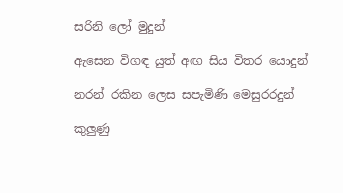සරිනි ලෝ මුදුන්

ඇසෙන විගඳ යුත් අඟ සිය විතර යොදුන්

නරන් රකින ලෙස සපැමිණි මෙසුරරදුන්

කුලුණු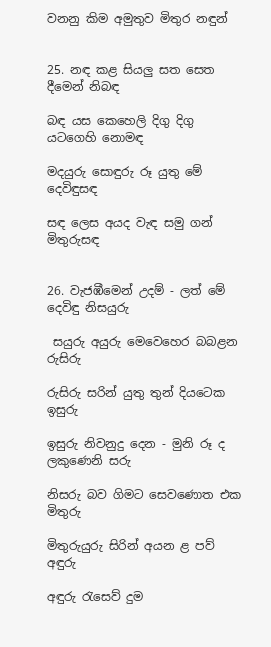වනනු කිම අමුතුව මිතුර නඳුන්


25. නඳ කළ සියලු සත සෙත දීමෙන් නිබඳ

බඳ යස කෙහෙලි දිගු දිගු යටගෙහි නොමඳ

මදයුරු සොඳුරු රූ යුතු මේ දෙවිඳුසඳ

සඳ ලෙස අයද වැඳ සමු ගන් මිතුරුසඳ


26. වැජඹීමෙන් උදම් - ලත් මේ දෙවිඳු නිසයුරු

 සයුරු අයුරු මෙවෙහෙර බබළන   රුසිරු

රුසිරු සරින් යුතු තුන් දියටෙක ඉසුරු

ඉසුරු නිවනුදු දෙන - මුනි රූ ද ලකුණෙනි සරු

නිසරු බව ගිමට සෙවණොත එක මිතුරු

මිතුරුයුරු සිරින් අයන ළ පව් අඳුරු

අඳුරු රැසෙව් දුම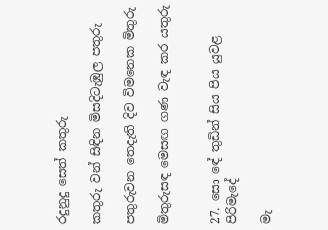රදුනුදු සෙත් කතුරු

කතුරු වන් සිඳින මිසදිටැඹුල පතුරු

පතුරුවන තෙදැති දිව විමනෙක මිතුරු

මිතුරුසඳ මෙසඟ ගණ වැඳ කර යතුරු


27. සො‍‍ ඳේ තුඩින් සිය පිය යුවළ පිරිමැදේ

මැ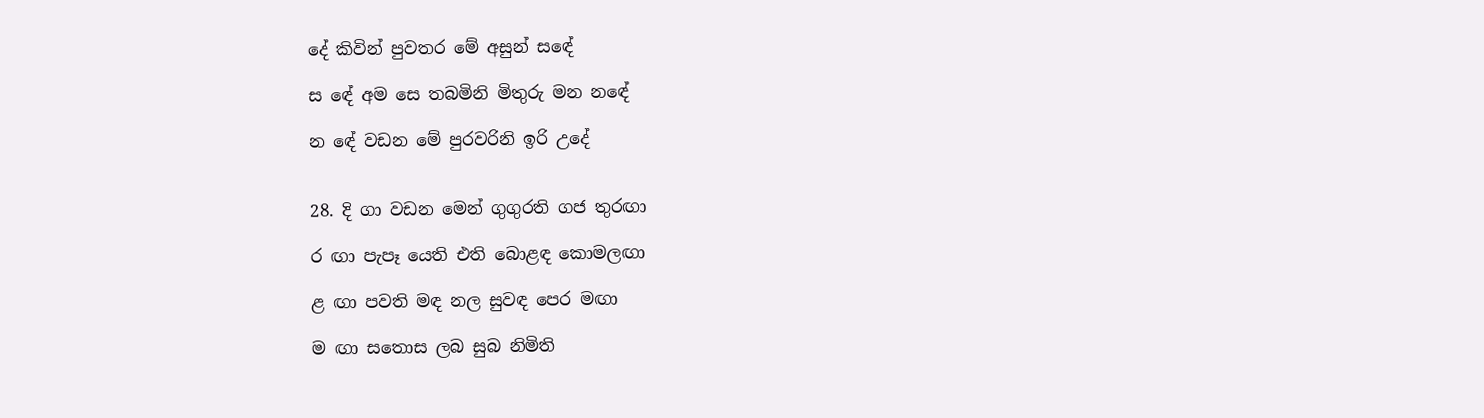දේ කිවින් පුවතර මේ අසුන් ස‍ඳේ

ස‍‍ ඳේ අම සෙ තබමිනි මිතුරු මන න‍ඳේ

න‍ ඳේ වඩන මේ පුරවරිනි ඉරි උදේ


28. දි ගා වඩන මෙන් ගුගුරති ගජ තුරඟා

ර ඟා පැපෑ යෙති එති බොළඳ කොමලඟා

ළ ඟා පවති මඳ නල සුවඳ පෙර මඟා

ම ඟා සතොස ලබ සුබ නිමිති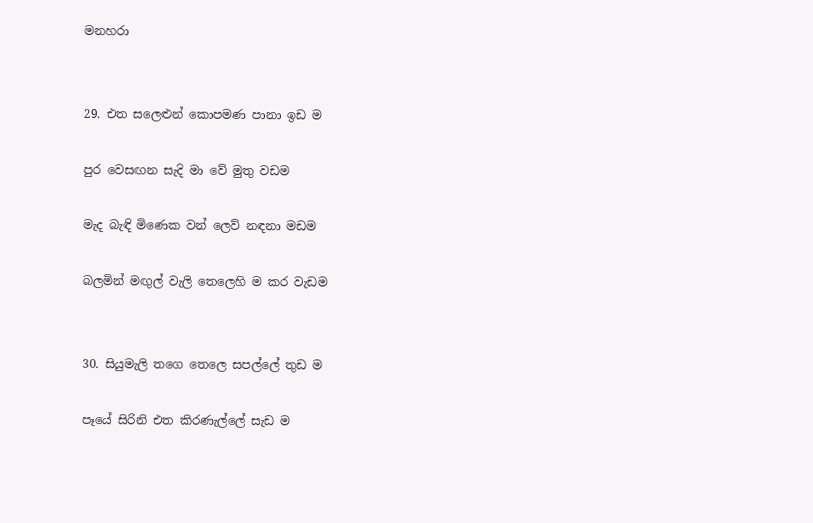මනහරා


29. එත සලෙළුන් කොපමණ පානා ඉඩ ම

පුර වෙසඟන සැදි මා වේ මුතු වඩම

මැද බැඳි මිණෙක වන් ලෙව් නඳනා මඩම

බලමින් මඟුල් වැලි තෙලෙහි ම කර වැඩම


30. සියුමැලි තගෙ තෙලෙ සපල්ලේ තුඩ ම

පෑයේ සිරිනි එත කිරණැල්ලේ සැඩ ම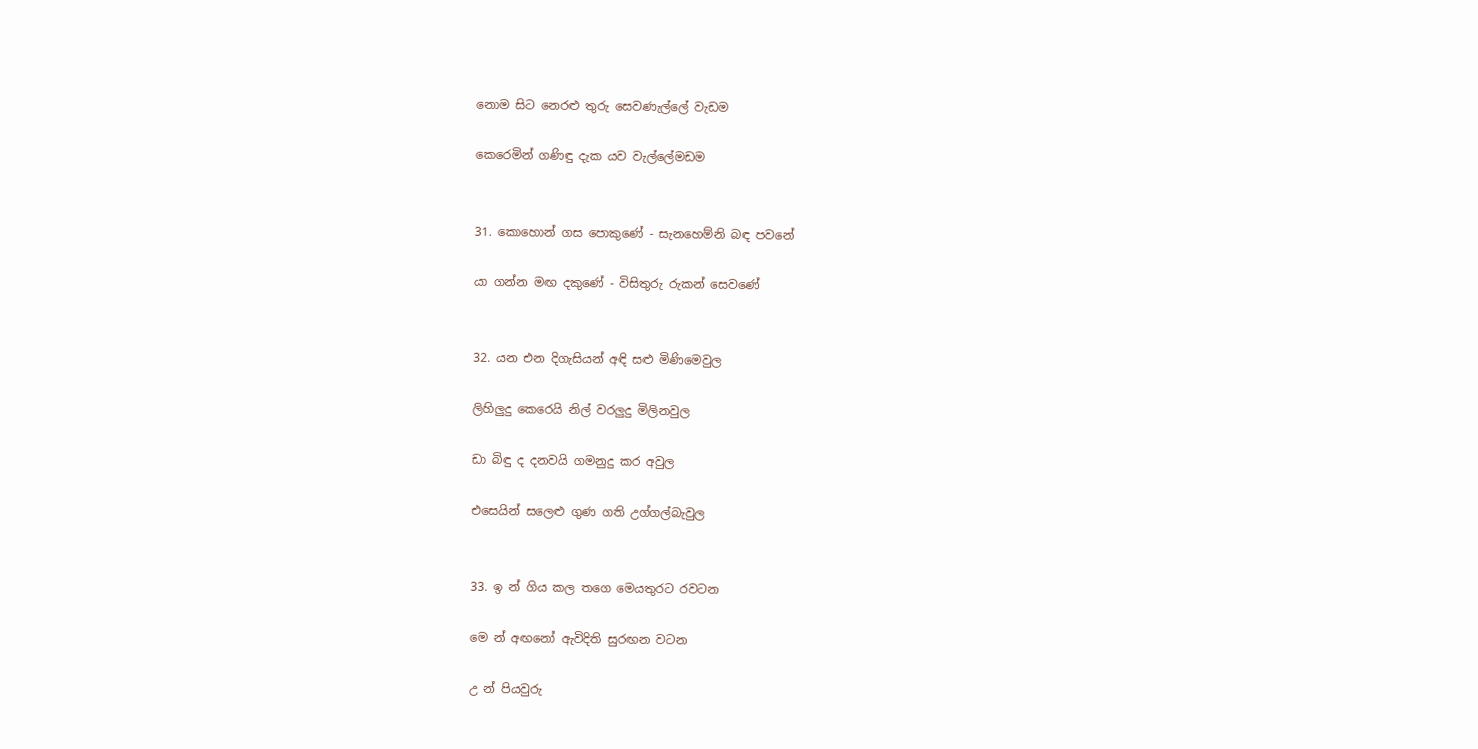නොම සිට නෙරළු තුරු සෙවණැල්ලේ වැඩම

කෙරෙමින් ගණිඳු දැක යව වැල්ලේමඩම


31. කොහොන් ගස පොකුණේ - සැනහෙම්නි බඳ පවනේ

යා ගන්න මඟ දකුණේ - විසිතුරු රුකන් සෙවණේ


32. යන එන දිගැසියන් අඳි සළු මිණිමෙවුල

ලිහිලුදු කෙරෙයි නිල් වරලුදු මිලිනවුල

ඩා බිඳු ද දනවයි ගමනුදු කර අවුල

එසෙයින් සලෙළු ගුණ ගති උග්ගල්බැවුල


33. ඉ න් ගිය කල තගෙ මෙයතුරට රවටන‍

මෙ න් අඟනෝ ඇවිදිති සුරඟන වටන

උ න් පියවුරු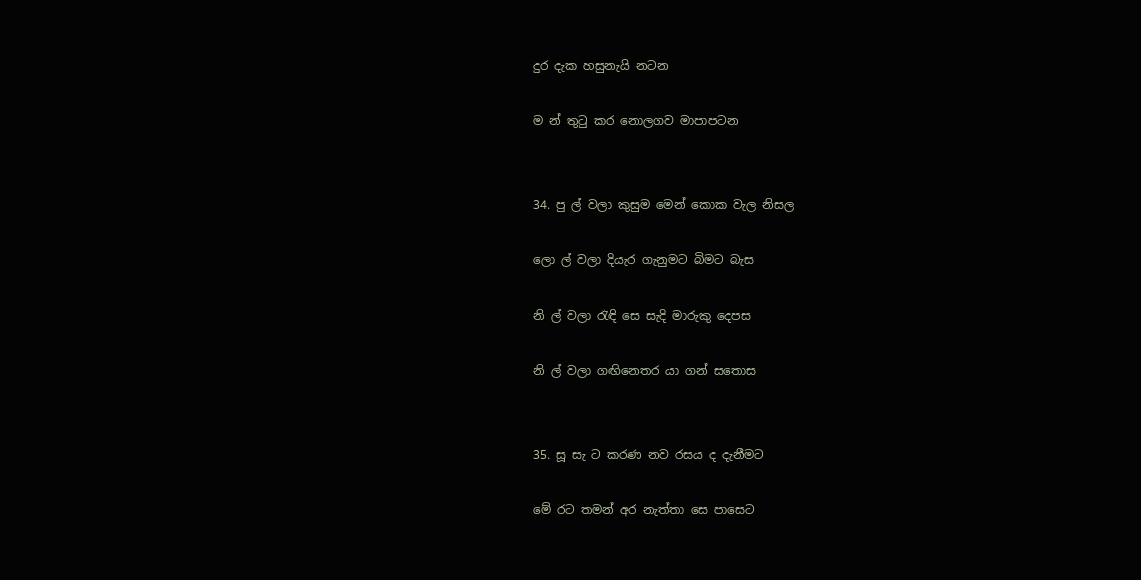දුර දැක හසුනැයි නටන

ම න් තුටු කර නොලගව මාපාපටන


34. පු ල් වලා කුසුම මෙන් කොක වැල නිසල

ලො ල් වලා දියැර ගැනුමට බිමට බැස

නි ල් වලා රැඳි සෙ සැදි මාරුකු දෙපස

නි ල් වලා ගඟිනෙතර යා ගන් සතොස


35. සූ සැ ට කරණ නව රසය ද දැනීමට‍

මේ රට තමන් අර නැත්තා සෙ පාසෙට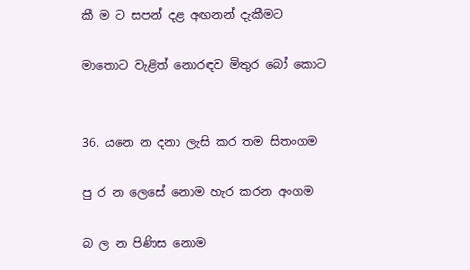කී ම ට සපන් දළ අඟනන් දැකීමට

මාතොට වැළිත් නොරඳව මිතුර බෝ කොට


36. යනෙ න දනා ලැසි කර තම සිතංගම

පු ර න ලෙසේ නොම හැර කරන අංගම

බ ල න පිණිස නොම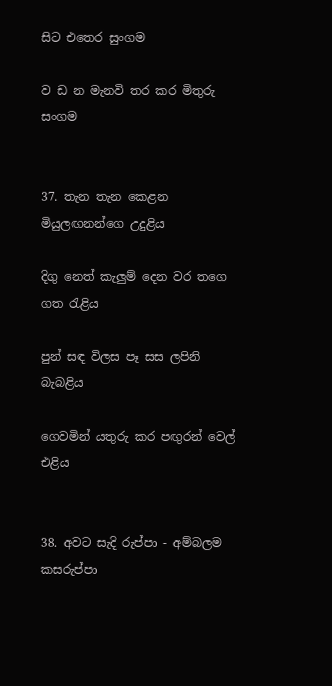සිට එතෙර සුංගම

ව ඩ න මැනවි තර කර මිතුරු සංගම


37. තැන තැන කෙළන මියුලඟනන්ගෙ උදුළිය

දිගු නෙත් කැලුම් දෙන වර තගෙ ගත රැළිය

පුන් සඳ විලස පෑ සස ලපිනි බැබළිය

ගෙවමින් යතුරු කර පඟුරන් වෙල් එළිය


38. අවට සැදි රුප්පා - අම්බලම කසරුප්පා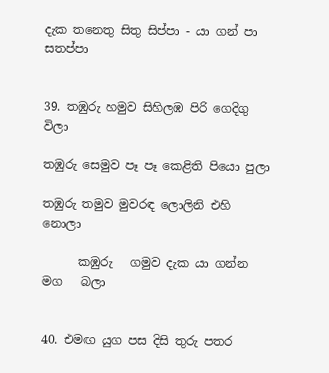දැක තනෙතු සිතු සිප්පා - යා ගන් පා සතප්පා


39. තඹුරු හමුව සිහිලඹ පිරි ගෙදිගු විලා

තඹුරු සෙමුව පෑ පෑ කෙළිති පියො පුලා

තඹුරු තමුව මුවරඳ ලොලිනි එහි නොලා

      කඹුරු   ගමුව දැක යා ගන්න මග   බලා


40. එමඟ යුග පස දිසි තුරු පතර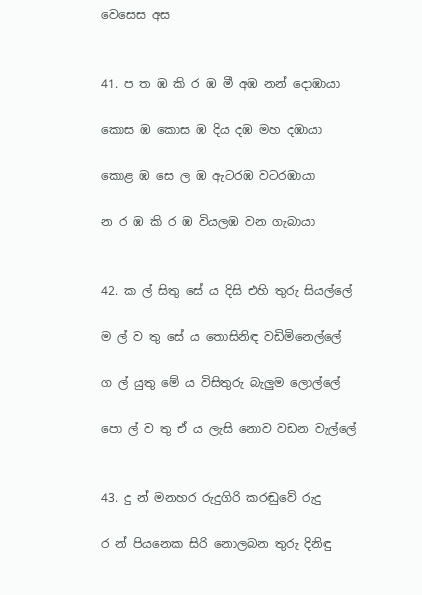වෙසෙස අස


41. ප ත ඹ කි ර ඹ මී අඹ නන් දොඹායා

කොස ඹ කොස ඹ දිය දඹ මහ දඹායා

කොළ ඹ සෙ ල ඹ ඇටරඹ වටරඹායා

න ර ඹ කි ර ඹ වියලඹ වන ගැබායා


42. ක ල් සිතු සේ ය දිසි එහි තුරු සියල්ලේ

ම ල් ව තු සේ ය තොසිනිඳ වඩිමිනෙල්ලේ

ග ල් යුතු මේ ය විසිතුරු බැලුම ලොල්ලේ

පො ල් ව තු ඒ ය ලැසි නොව වඩන වැල්ලේ


43. දු න් මනහර රුදුගිරි කරඬුවේ රුදු

ර න් පියනෙක සිරි නොලබන තුරු දිනිඳු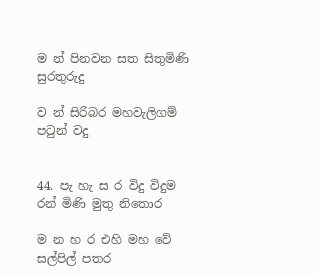ම න් පිනවන සත සිතුමිණි සුරතුරුදු

ව න් සිරිබර මහවැලිගම් පටුන් වදු


44. පැ හැ ස ර විදු විදුම රන් මිණි මුතු නිතොර

ම න හ ර එහි මහ වේ සල්පිල් පතර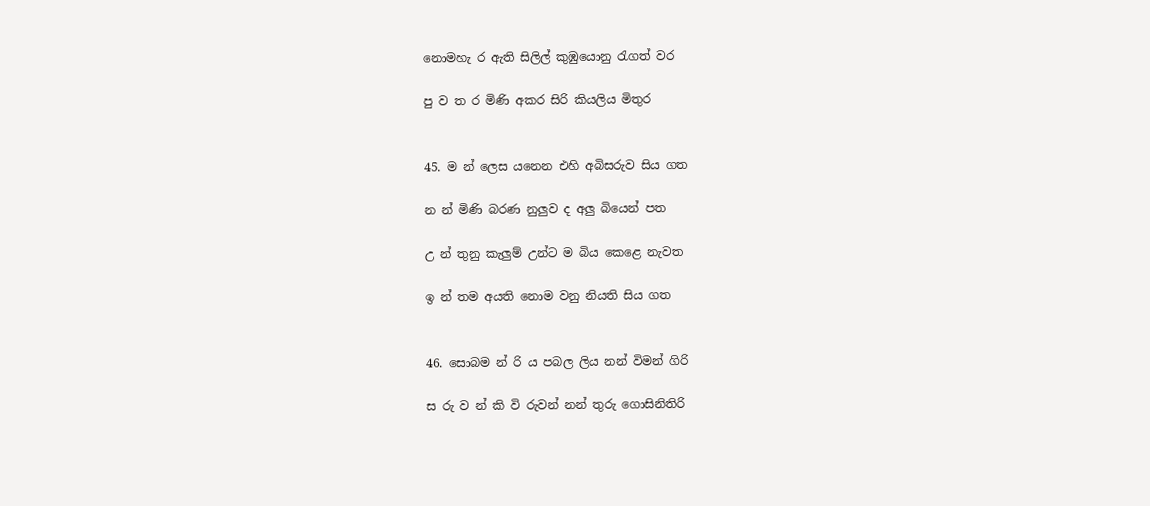නොමහැ ර ඇති සිලිල් කුඹුයොනු රැගත් වර

පු ව ත ර මිණි අකර සිරි කියලිය මිතුර


45. ම න් ලෙස යනෙන එහි අබිසරුව සිය ගත

න න් මිණි බරණ නුලුව ද අලු බියෙන් පත

උ න් තුනු කැලුම් උන්ට ම බිය කෙළෙ නැවත

ඉ න් තම අයති නොම වනු නියති සිය ගත


46. සොබම න් රි ය පබල ලිය නන් විමන් ගිරි

ස රු ව න් කි වි රුවන් නන් තුරු ගොසිනිතිරි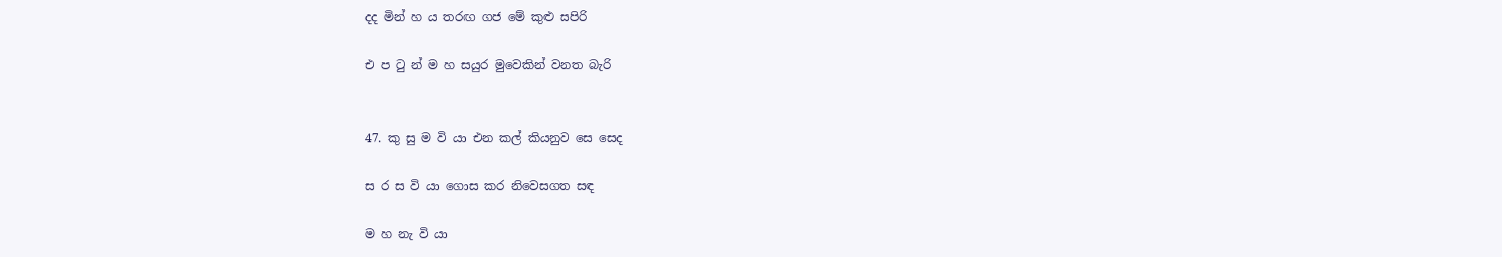දද මින් හ ය තරඟ ගජ මේ කුළු සපිරි

එ ප ටු න් ම හ සයුර මුවෙකින් වනත බැරි


47. කු සු ම වි යා එන කල් කියනුව සෙ සෙද

ස ර ස වි යා ගොස කර නිවෙසගත සඳ

ම හ නැ වි යා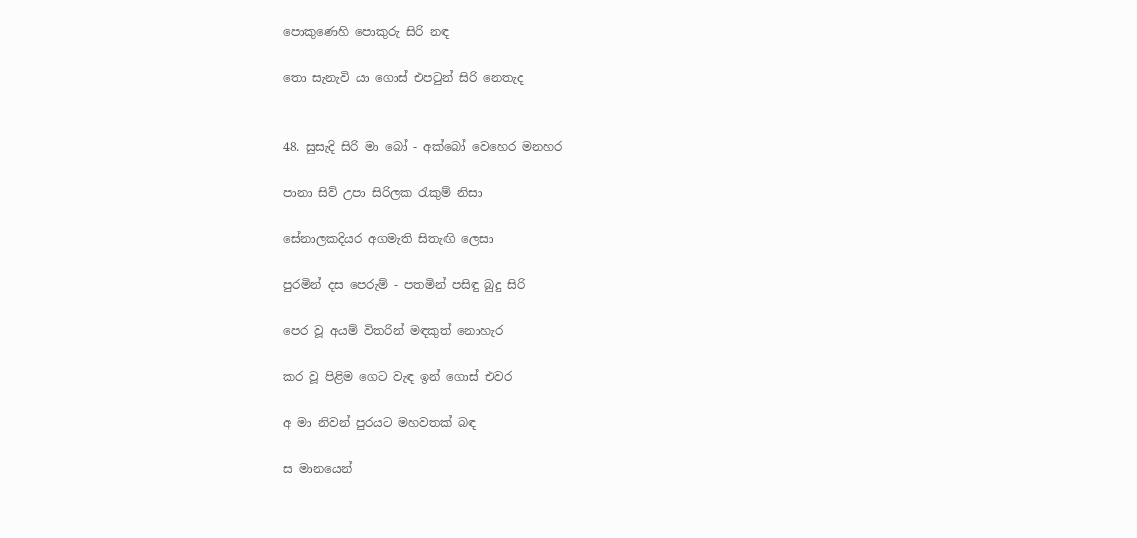පොකුණෙහි පොකුරු සිරි නඳ

තො සැනැවි යා ගොස් එපටුන් සිරි නෙතැද


48. සුසැදි සිරි මා බෝ - අක්බෝ වෙහෙර මනහර

පානා සිව් උපා සිරිලක රැකුම් නිසා

සේනාලකදියර අගමැති සිතැඟි ලෙසා

පුරමින් දස පෙරුම් - පතමින් පසිඳු බුදු සිරි

පෙර වූ අයම් විතරින් මඳකුත් නොහැර

කර වූ පිළිම ගෙට වැඳ ඉන් ගොස් එවර

අ මා නිවන් පුරයට මහවතක් බඳ

ස මානයෙන්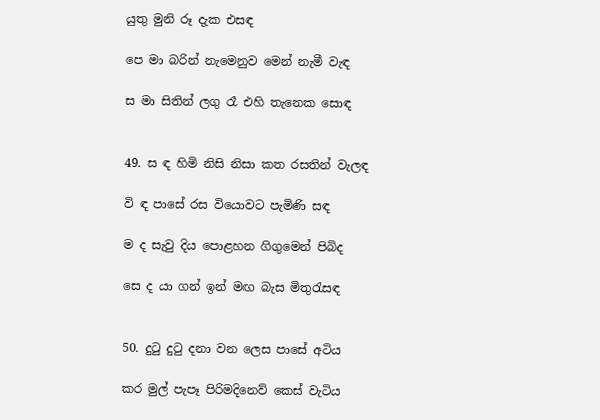යුතු මුනි රූ දැක එසඳ

පෙ මා බරින් නැමෙනුව මෙන් නැමී වැඳ

ස මා සිතින් ලගු රෑ එහි තැනෙක සොඳ


49. ස ඳ හිමි නිසි නිසා කත රසතින් වැලඳ

වි ඳ පාසේ රස වියොවට පැමිණි සඳ

ම ද සැවු දිය පොළහන ගිගුමෙන් පිබිද

සෙ ද යා ගන් ඉන් මඟ බැස මිතුරැසඳ


50. දුටු දුටු දනා වන ලෙස පාසේ අටිය

කර මුල් පැපෑ පිරිමදිනෙව් කෙස් වැටිය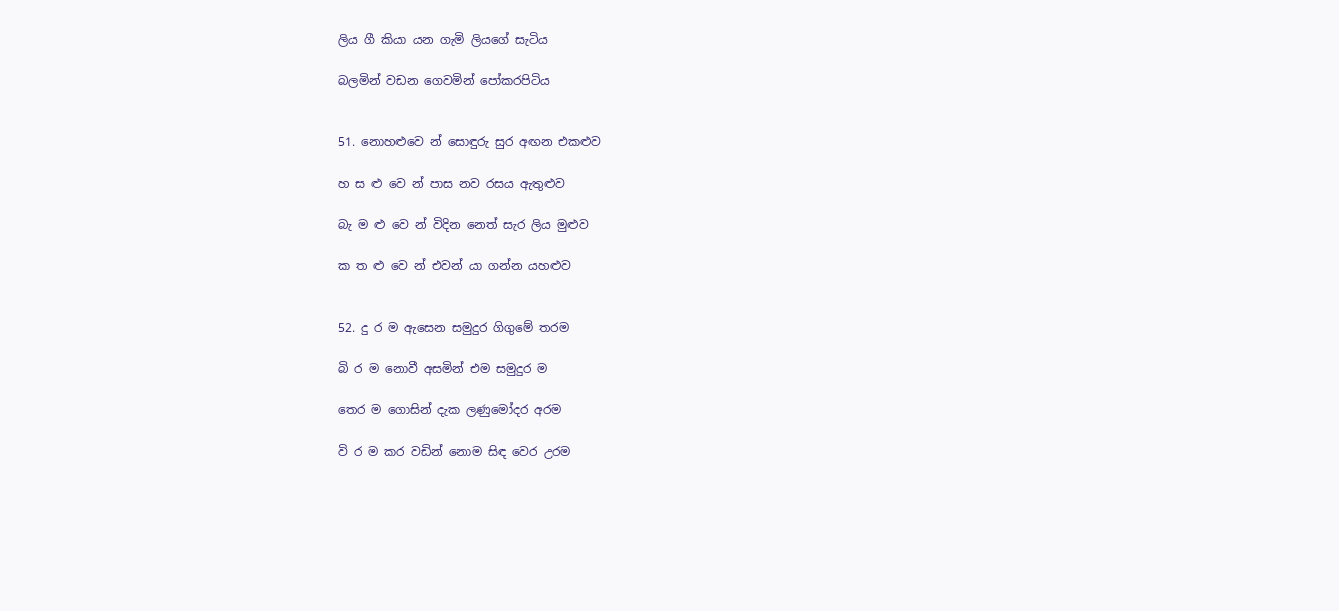ලිය ගී කියා යන ගැමි ලියගේ සැටිය

බලමින් වඩන ගෙවමින් පෝකරපිටිය


51. නොහළුවෙ න් සොඳුරු සුර අඟන එකළුව

හ ස ළු වෙ න් පාස නව රසය ඇතුළුව

බැ ම ළු වෙ න් විදින නෙත් සැර ලිය මුළුව

ක ත ළු වෙ න් එවන් යා ගන්න යහළුව


52. දු ර ම ඇසෙන සමුදුර ගිගුමේ තරම

බි ර ම නොවී අසමින් එම සමුදුර ම

තෙර ම ගොසින් දැක ලණුමෝදර අරම

වි ර ම කර වඩින් නොම සිඳ වෙර උරම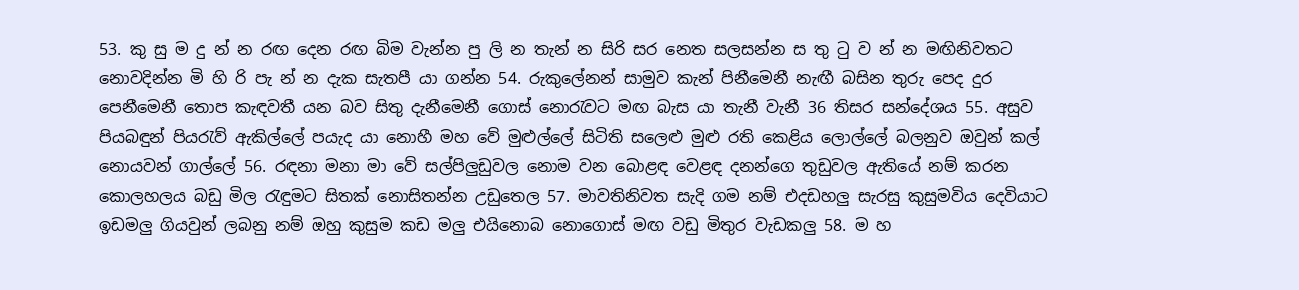53. කු සු ම දු න් න රඟ දෙන රඟ බිම වැන්න පු ලි න තැන් න සිරි සර නෙත සලසන්න ස තු ටු ව න් න මඟිනිවතට නොවදින්න මි හි රි පැ න් න දැක සැතපී යා ගන්න 54. රුකුලේනන් සාමුව කැන් පිනීමෙනී නැඟී බසින තුරු පෙද දුර පෙනීමෙනී තොප කැඳවතී යන බව සිතු දැනීමෙනී ගොස් නොරැවට මඟ බැස යා තැනී වැනී 36 තිසර සන්දේශ‍ය 55. අසුව පියබඳුන් පියරැව් ඇකිල්ලේ පයැද යා නොහී මහ වේ මුළුල්ලේ සිටිති සලෙළු මුළු රති කෙළිය ලොල්ලේ බලනුව ඔවුන් කල් නොයවන් ගාල්ලේ 56. රඳනා මනා මා වේ සල්පිලුඩුවල නොම වන බොළඳ වෙළඳ දනන්ගෙ තුඩුවල ඇතියේ නම් කරන කොලහලය බඩු මිල රැඳුමට සිතක් නොසිතන්න උඩුතෙල 57. මාවතිනිවත සැදි ගම නම් එදඩහලු සැරසු කුසුමවිය දෙවියාට ඉඩමලු ගියවුන් ලබනු නම් ඔහු කුසුම කඩ මලු එයිනොබ නොගොස් මඟ වඩු මිතුර වැඩකලු 58. ම හ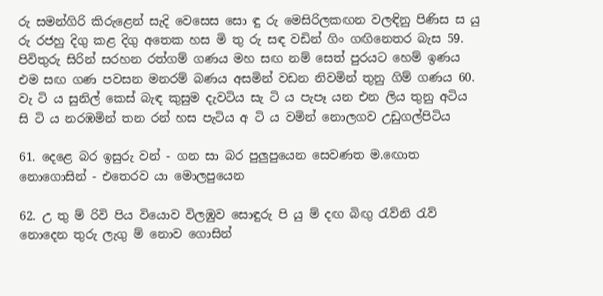රු සමන්ගිරි කිරුළෙන් සැදි වෙසෙස සො ඳු රු මෙසිරිලකඟන වලඳිනු පිණිස ස යු රු රජහු දිගු කළ දිගු අතෙක හස මි තු රු සඳ වඩින් ගිං ගඟිනෙතර බැස 59. පිවිතුරු සිරින් සරහන රත්ගම් ගණය මහ සඟ නම් සෙත් පුරයට හෙම් ඉණය එම සඟ ගණ පවසන මනරම් බණය අසමින් වඩන නිවමින් තුනු ගිම් ගණය 60. වැ ටි ය සුනිල් කෙස් බැඳ කුසුම දැවටිය සැ ටි ය පැපෑ යන එන ලිය තුනු අටිය සි ටි ය නරඹමින් තන රන් හස පැටිය අ ටි ය වමින් නොලගව උඩුගල්පිටිය

61. දෙළෙ බර ඉසුරු වන් - ගන සා බර පුලුපුයෙන සෙවණත ම‍.ඟොත නොගොසින් - එතෙරව යා මොලපුයෙන

62. උ තු ම් රිවි පිය වියොව විලඹුව සොඳුරු පි යු ම් දඟ බිඟු රැව්නි රැව් නොදෙන තුරු ලැගු ම් නොව ගොසින්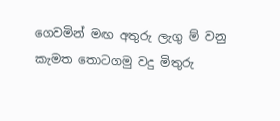ගෙවමින් මඟ අතුරු ලැගු ම් වනු කැමත තොටගමු වදු මිතුරු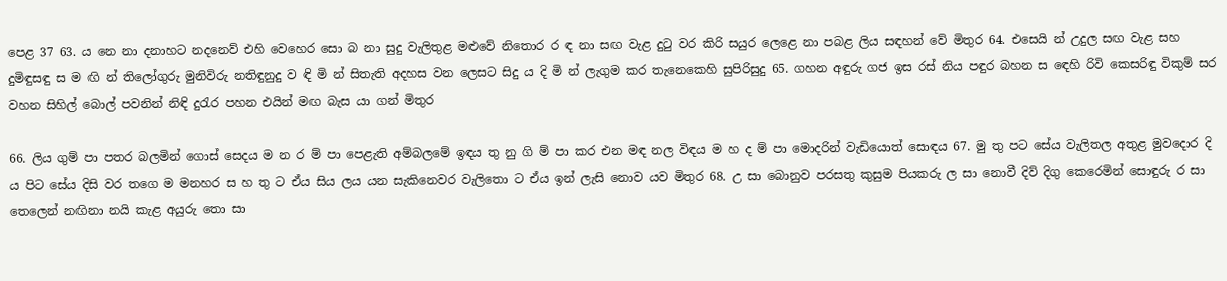පෙළ 37 63. ය නෙ නා දනාහට නදනෙව් එහි වෙහෙර සො බ නා සුදු වැලිතුළ මළුවේ නිතොර ර ඳ නා සඟ වැළ දුටු වර කිරි සයුර ලෙළෙ නා පබළ ලිය සඳහන් වේ මිතුර 64. එසෙයි න් උදුල සඟ වැළ සහ දුමිඳුසඳු ස ම ඟි න් තිලෝගුරු මුනිවිරු නතිඳුනුදු ව ඳි මි න් සිතැති අදහස වන ලෙසට සිදු ය දි මි න් ලැගුම කර තැනෙකෙහි සුපිරිසුදු 65. ගහන අඳුරු ගජ ඉස රස් නිය පඳුර බහන ස‍ ඳෙහි රිවි කෙසරිඳු විකුම් සර වහන සිහිල් බොල් පවනින් නිඳි දුරැර පහන එයින් මඟ බැස යා ගන් මිතුර

66. ලිය ගුම් පා පතර බලමින් ගොස් සෙදය ම න ර ම් පා පෙළැති අම්බලමේ ඉඳය තු නු ගි ම් පා කර එන මඳ නල විඳය ම හ ද ම් පා මොදරින් වැඩියොත් සොඳය 67. මු තු පට සේය වැලිතල අතුළ මුවදොර දි ය පිට සේය දිසි වර තගෙ ම මනහර ස හ තු ට ඒය සිය ලය යන සැකිනෙවර වැලිතො ට ඒය ඉන් ලැසි නොව යව මිතුර 68. උ සා බොනුව පරසතු කුසුම පියකරු ල සා නොවී දිව් දිගු කෙරෙමින් සොඳුරු ර සා තෙලෙන් නඟිනා නයි කැළ අයුරු තො සා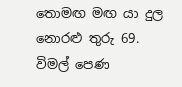තොමඟ මඟ යා දුල නොරළු තුරු 69. විමල් පෙණ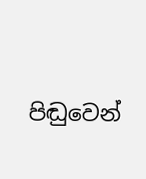පිඬුවෙන්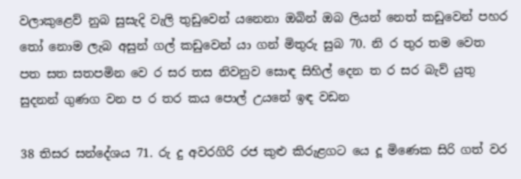වලාකුළෙව් නුබ සුසැදි වැලි තුඩුවෙන් යනෙනා ඔබින් ඔබ ලියන් නෙත් කඩුවෙන් පහර තෝ නොම ලැබ අසුන් ගල් කඩුවෙන් යා ගන් මිතුරු සුබ 70. නි ර තුර තම වෙත පත සත සතපමින වෙ ර සර තස නිවනුව සොඳ සිහිල් දෙන ත ර සර බැව් යුතු සුදනන් ගුණග වන ප ර තර කය පොල් උයනේ ඉඳ වඩන

38 තිසර සන්දේශ‍ය 71. රු දු අවරගිරි රජ කුළු කිරුළගට යෙ දූ මිණෙක සිරි ගත් වර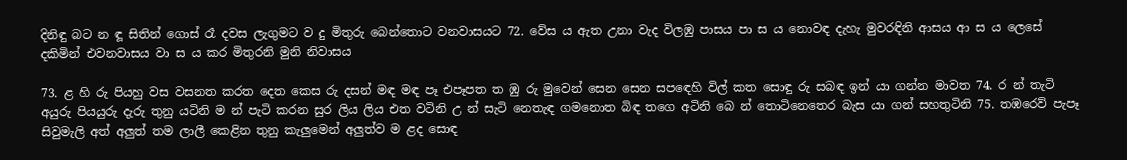දිනිඳු බට න ඳූ සිතින් ‍ගොස් රෑ දවස ලැගුමට ව දු මිතුරු බෙන්තොට වනවාසයට 72. වේස ය ඇත උනා වැද විලඹු පාසය පා ස ය නොවඳ දැහැ මුවරඳිනි ආසය ආ ස ය ලෙසේ දකිමින් එවනවාසය වා ස ය කර මිතුරනි මුනි නිවාසය

73. ළ හි රු පියහු වස වසනත කරත දෙත කෙස රු දසන් මඳ මඳ පෑ එපෑපත ත ඹු රු මුවෙන් සෙන සෙන ස‍පඳෙහි විල් කත සොඳු රු සබඳ ඉන් යා ගන්න මාවත 74. ර න් තැටි අයුරු පියයුරු දැරු තුනු යටිනි ම න් පැටි කරන සුර ලිය ලිය එත වටිනි උ න් සැටි නෙතැඳ ගමනොත බිඳ තගෙ අටිනි බෙ න් තොටිනෙතෙර බැස යා ගන් සහතුටිනි 75. තඹරෙව් පැපෑ සිවුමැලි අත් අලුත් තම ලාලී කෙළින තුනු කැලුමෙන් අලුත්ව ම ළද සොඳ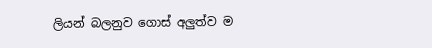ලියන් බලනුව ගොස් අලුත්ව ම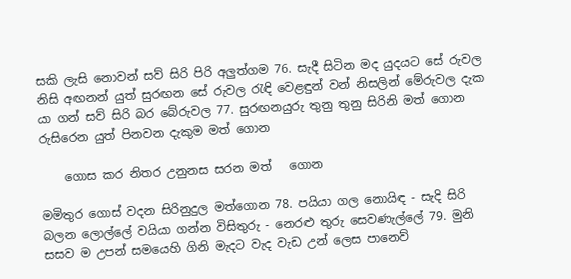සකි ලැසි නොවන් සව් සිරි පිරි අලුත්ගම 76. සැදී සිටින මද යුදයට සේ රුවල නිසි අඟනන් යුත් සුරඟන සේ රුවල රැඳි වෙළඳුන් වන් නිසලින් මේරුවල දැක යා ගන් සව් සිරි බර බේරුවල 77. සුරඟනයුරු තුනු තුනු සිරිනි මත් ගොන රුසිරෙන යුත් පිනවන දැකුම මත් ගොන

    ගොස කර නිතර උනුනස සරන මත්   ගොන

මමිතුර ගොස් වදන සිරිනුදුල මත්ගොන 78. පයියා ගල නොයිඳ - සැදි සිරි බලන ලොල්ලේ වයියා ගන්න විසිතුරු - නෙරළු තුරු සෙවණැල්ලේ 79. මුනි සසව ම උපන් සමයෙහි ගිනි මැදට වැද වැඩ උන් ලෙස පානෙව්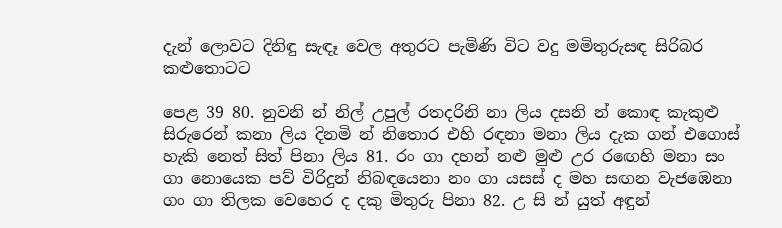දැන් ලොවට දිනිඳු සැඳෑ වෙල අතුරට පැමිණි විට වදු මමිතුරුසඳ සිරිබර කළුතොටට

පෙළ 39 80. නුවනි න් නිල් උපුල් රතදරිනි නා ලිය දසනි න් කොඳ කැකුළු සිරුරෙන් කනා ලිය දිනමි න් නිතොර එහි රඳනා මනා ලිය දැක ගන් එගොස් හැකි නෙත් සිත් පිනා ලිය 81. රං ගා දහන් නළු මුළු උර ර‍ඟෙහි මනා සං ගා නොයෙක පව් විරිදුන් නිබඳයෙනා නං ගා යසස් ද මහ සඟන වැජඹෙනා ගං ගා තිලක වෙහෙර ද දකු මිතුරු පිනා 82. උ සි න් යුත් අඳුන්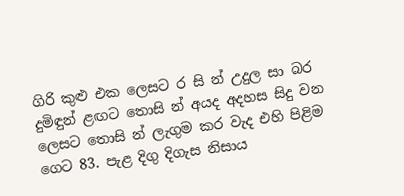ගිරි කුළු එක ලෙසට ර සි න් උදුල සා බර දුමිඳුන් ළඟට තොසි න් අයද අදහස සිදු වන ලෙසට තොසි න් ලැගුම කර වැද එහි පිළිම ගෙට 83. පැළ දිගු දිගැස නිසාය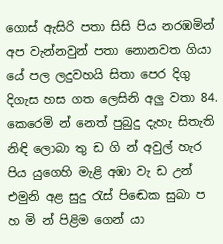ගොස් ඇසිරි පතා සිසි පිය නරඹමින් අප වැන්නවුන් පතා නොනවත ගියා යේ පල ලදුවහයි සිතා පෙර දිගු දිගැස හස ගත ලෙසිනි අලු වතා 84. කෙරෙමි න් නෙත් පුබුදු දැහැ සිතැති නිඳි ලොබා තු ඩ ගි න් අවුල් හැර පිය යුගෙහි මැළි අඹා වැ ඩ උන් එමුනි අළ සුදු රැස් පි‍ඬෙක සුබා ප හ මි න් පිළිම ගෙන් යා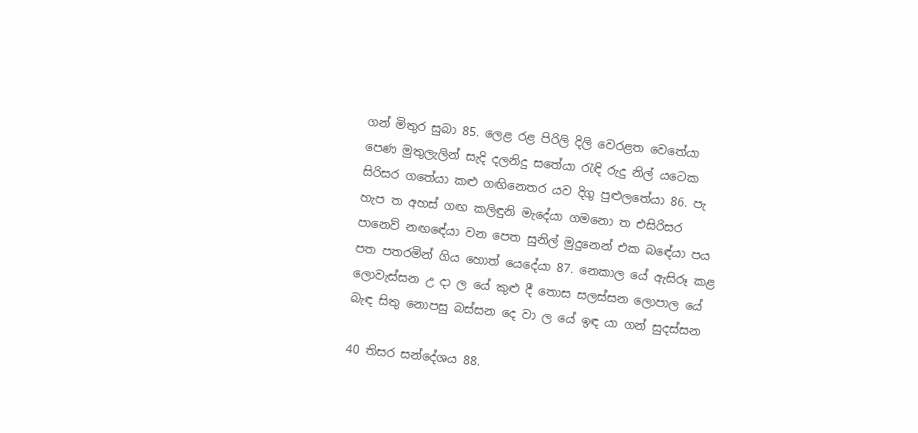ගන් මිතුර සුබා 85. ලෙළ රළ පිරිලි දිලි වෙරළත වෙතේයා පෙණ මුතුලැලින් සැදි දලනිදු සතේයා රැඳි රුදු නිල් යටෙක සිරිසර ගතේයා කළු ගඟිනෙතර යව දිගු පුළුලතේයා 86. පැ හැප ත අහස් ගඟ කලිඳුනි මැදේයා ගමනො ත එසිරිසර පානෙව් න‍ඟඳේයා වන පෙත සුනිල් මුදුනෙන් එක බ‍ඳේයා පය පත පතරමින් ගිය හොත් යෙදේයා 87. නෙකාල යේ ඇසිරූ කළ ලොවැස්සන උ දා ල යේ කුළු දී තොස සලස්සන ලොපාල යේ බැඳ සිතු නොපසු බස්සන දෙ වා ල යේ ඉඳ යා ගන් සුදස්සන

40 තිසර සන්දේශ‍ය 88.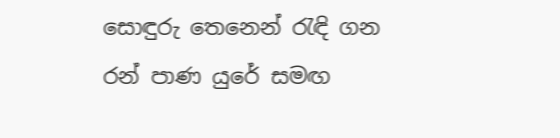සොඳුරු තෙනෙන් රැඳි ගන රන් පාණ යුරේ සමඟ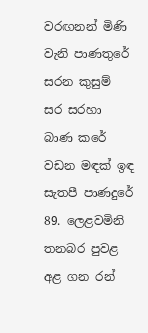වරඟනන් මිණි වැනි පාණතුරේ සරන කුසුම් සර සරහා බාණ කරේ වඩන මඳක් ඉඳ සැතපී පාණදුරේ 89. ලෙළවමිනි තනබර පුවළ අළ ගන රන්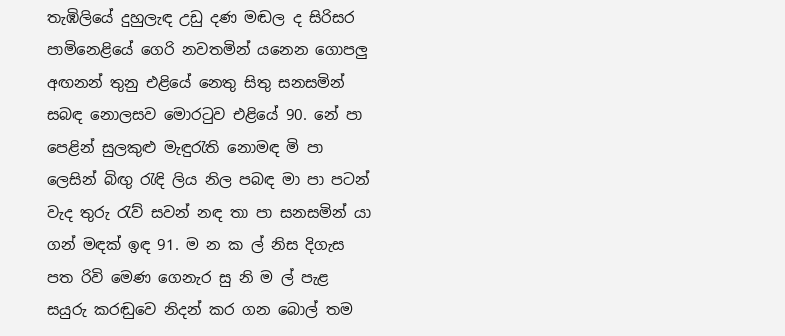තැඹිලියේ දුහුලැඳ උඩු දණ මඬල ද සිරිසර පාමිනෙළියේ ගෙරි නවතමින් යනෙන ගොපලු අඟනන් තුනු එළියේ නෙතු සිතු සනසමින් සබඳ නොලසව මොරටුව එළියේ 90. නේ පා පෙළින් සුලකුළු මැඳුරැති නොමඳ මි පා ලෙසින් බිඟු රැඳි ලිය නිල පබඳ මා පා පටන් වැද තුරු රැව් සවන් නඳ තා පා සනසමින් යා ගන් මඳක් ඉඳ 91. ම න ක ල් නිස දිගැස පත රිවි මෙණ ගෙනැර සු නි ම ල් පැළ සයුරු කරඬුවෙ නිදන් කර ගන බොල් තම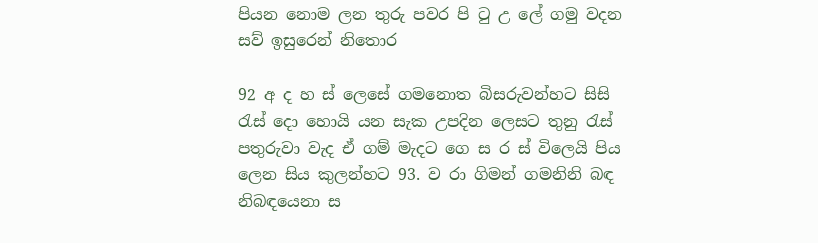පියන නොම ලන තුරු පවර පි ටු උ ලේ ගමු වදන සව් ඉසුරෙන් නිතොර

92 අ ද හ ස් ලෙසේ ගමනොත බිසරුවන්හට සිසි රැස් දො හොයි යන සැක උපදින ලෙසට තුනු රැස් පතුරුවා වැද ඒ ගම් මැදට ගෙ ස ර ස් විලෙයි පිය ලෙන සිය කුලන්හට 93. ව රා ගිමන් ගමනිනි බඳ නිබඳයෙනා ස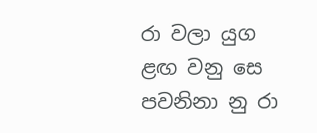රා වලා යුග ළඟ වනු සෙ පවනිනා නු රා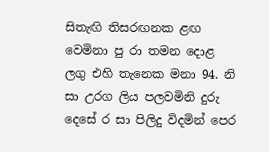සිතැඟි තිසරඟනක ළඟ වෙමිනා පු රා තමන දොළ ලගු එහි තැනෙක මනා 94. නි සා උරග ලිය පලවමිනි දුරු දෙසේ ර සා පිලිදු විදමින් පෙර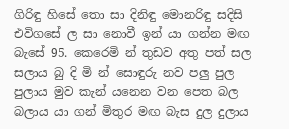ගිරිඳු හිසේ තො සා දිනිඳු මොනරිඳු සදිසි එවිගසේ ල සා නොවී ඉන් යා ගන්න මඟ බැසේ 95. කෙරෙමි න් තුඩව අතු පත් සල සලාය බු දි මි න් සොඳුරු නව පලු පුල පුලාය මුව කැන් යනෙන වන පෙත බල බලාය යා ගන් මිතුර මඟ බැස දුල දුලාය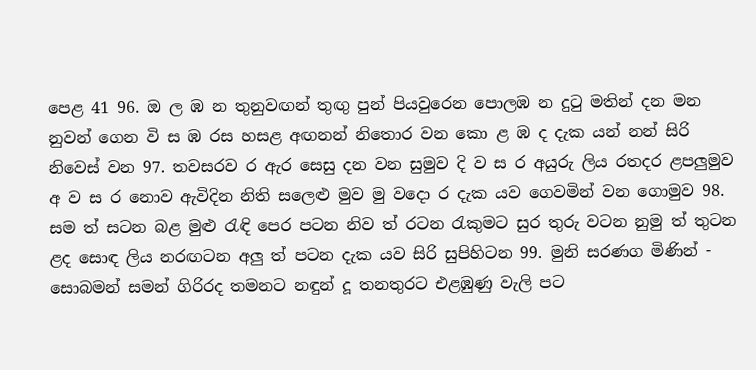පෙළ 41 96. ඔ ල ඹ න තුනුවඟන් තුඟු පුන් පියවුරෙන පොලඹ න දුටු මතින් දන මන නුවන් ගෙන වි ස ඹ රස හසළ අඟනන් නිතොර වන කො ළ ඹ ද දැක යන් නන් සිරි නිවෙස් වන 97. තවසරව ර ඇර සෙසු දන වන සුමුව දි ව ස ර අයුරු ලිය රතදර ළපලුමුව අ ව ස ර නොව ඇවිදින නිති සලෙළු මුව මු වදො ර දැක යව ගෙවමින් වන ගොමුව 98. සම ත් සටන බළ මුළු රැඳි පෙර පටන නිව ත් රටන රැකුමට සුර තුරු වටන නුමු ත් තුටන ළද සොඳ ලිය නරඟටන අලු ත් පටන දැක යව සිරි සුපිහිටන 99. මුනි සරණග මිණින් - සොබමන් සමන් ගිරිරද තමනට නඳුන් දූ තනතුරට එළඹුණු වැලි පට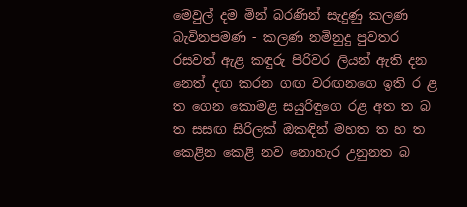මෙවුල් දම මින් බරණින් සැදුණු කලණ බැවිනපමණ - කලණ නමිනුදු පුවතර රසවත් ඇළ කඳුරු පිරිවර ලියන් ඇති දන නෙත් දඟ කරන ගඟ වරඟනගෙ ඉති ර ළ ත ගෙන කොමළ සයුරිඳුගෙ රළ අත ත බ ත සසඟ සිරිලක් ඔකඳින් මහත ත හ ත කෙළින කෙළි නව නොහැර උනුනත බ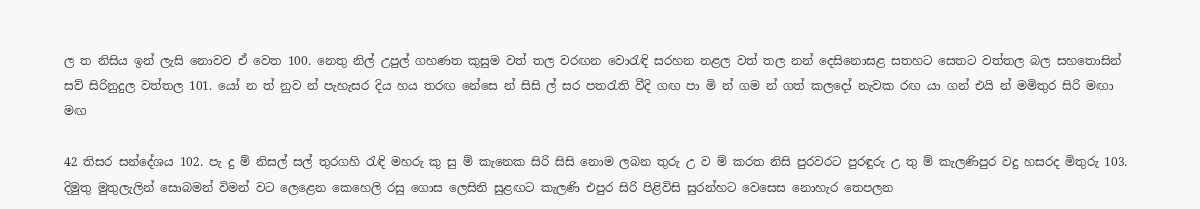ල ත නිසිය ඉන් ලැසි නොවව ඒ වෙත 100. නෙතු නිල් උපුල් ගහණත කුසුම වත් තල වරඟන වොරැඳි සරහන නළල වත් තල නන් දෙසිනොසළ සතහට සෙතට වත්තල බල සහතොසින් සව් සිරිනුදුල වත්තල 101. යෝ න ත් නුව න් පැහැසර දිය හය තරඟ නේසෙ න් සිසි ල් සර පතරැති වීදි ගඟ පා මි න් ගම න් ගත් කලදෝ නැවක රඟ යා ගන් එයි න් මමිතුර සිරි මඟා මඟ

42 තිසර සන්දේශ‍ය 102. පැ දු ම් නිසල් සල් තුරගහි රැඳි මහරු කු සු ම් කැනෙක සිරි සිසි නොම ලබන තුරු උ ව ම් කරත නිසි පුරවරට පුරඳුරු උ තු ම් කැලණිපුර වදු හසරද මිතුරු 103. දිමුතු මුතුලැලින් සොබමන් විමන් වට ලෙළෙන කෙහෙලි රසු ගොස ලෙසිනි සුළඟට කැලණි එපුර සිරි පිළිවිසි සුරන්හට වෙසෙස නොහැර තෙපලන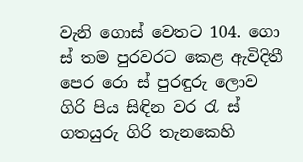වැනි ගොස් වෙතට 104. ගො ස් තම පුරවරට කෙළ ඇවිදිතී පෙර රො ස් පුරඳුරු ලොව ගිරි පිය සිඳින වර රැ ස් ගතයුරු ගිරි තැනකෙහි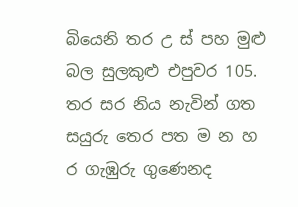බියෙනි තර උ ස් පහ මුළු බල සුලකුළු එපුවර 105. තර සර නිය නැවින් ගත සයුරු තෙර පත ම න හ ර ගැඹුරු ගුණෙනද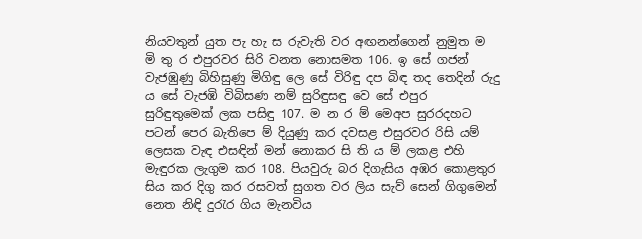නියවතුන් යුත පැ හැ ස රුවැති වර අඟනන්ගෙන් නුමුත ම මි තු ර එපුරවර සිරි වනත නොසමත 106. ඉ සේ ගජන් වැජඹුණු බිහිසුණු මිගිඳු ලෙ සේ විරිඳු දප බිඳ තද තෙදින් රුදු ය සේ වැජඹි විබිසණ නම් සුරිඳුසඳු වෙ සේ එපුර සුරිඳුතුමෙක් ලක පසිඳු 107. ම න ර ම් මෙඅප සුරරදහට පටන් පෙර බැතිපෙ ම් දියුණු කර දවසළ එසුරවර රිසි යම් ලෙසක වැඳ එසඳින් මන් නොකර සි ති ය ම් ලකළ එහි මැඳුරක ලැගුම කර 108. පියවුරු බර දිගැසිය අඹර කොළතුර සිය කර දිගු කර රසවත් සුගත වර ලිය සැව් සෙන් ගිගුමෙන් නෙත නිඳි දුරැර ගිය මැනවිය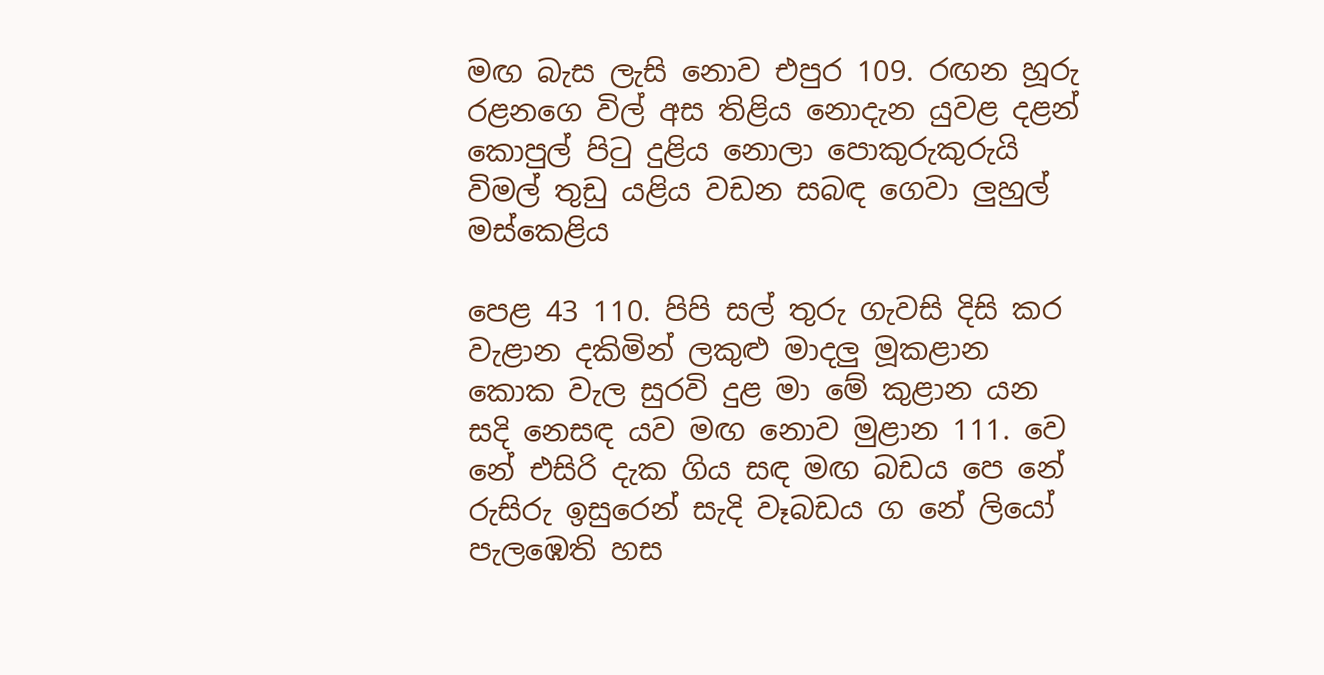මඟ බැස ලැසි නොව එපුර 109. රඟන හූරු රළනගෙ විල් අස තිළිය නොදැන යුවළ දළන් කොපුල් පිටු දුළිය නොලා පොකුරුකුරුයි විමල් තුඩු යළිය වඩන සබඳ ගෙවා ලුහුල් මස්කෙළිය

පෙළ 43 110. පිපි සල් තුරු ගැවසි දිසි කර වැළාන දකිමින් ලකුළු මාදලු මූකළාන කොක වැල සුරවි දුළ මා මේ කුළාන යන සදි නෙසඳ යව මඟ නොව මුළාන 111. වෙ නේ එසිරි දැක ගිය සඳ මඟ බඩය පෙ නේ රුසිරු ඉසුරෙන් සැදි වෑබඩය ග නේ ලියෝ පැලඹෙති හස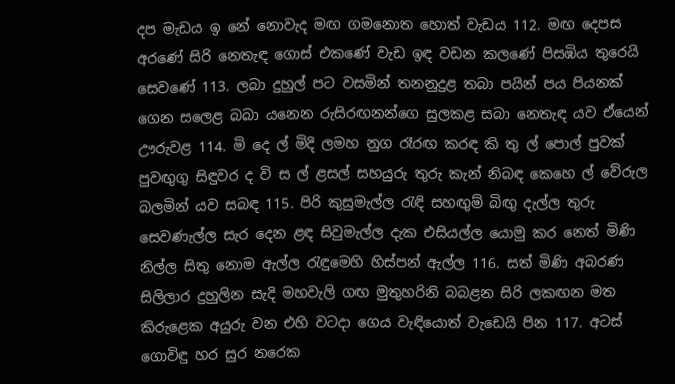දප මැඩය ඉ නේ නොවැද මඟ ගමනොත හොත් වැඩය 112. මඟ දෙපස අරණේ සිරි නෙතැඳ ගොස් එකණේ වැඩ ඉඳ වඩන කලණේ පිසඹිය තුරෙයි සෙවණේ 113. ලබා දුහුල් පට වසමින් තනනුදුළ තබා පයින් පය පියනක් ගෙන සලෙළ බබා යනෙන රුසිරඟනන්ගෙ සුලකළ සබා නෙතැඳ යව ඒයෙන් ඌරුවළ 114. මි දෙ ල් මිදි ලමහ නුග රෑරඟ කරඳ කි තු ල් පොල් පුවක් පුවඟුගු සිඳුවර ද වි ස ල් ළසල් සහයුරු තුරු කැන් නිබඳ කෙහෙ ල් වේරුල බලමින් යව සබඳ 115. පිරි කුසුමැල්ල රැඳි සහඟුම් බිඟු දැල්ල තුරු සෙවණැල්ල සැර දෙන ළඳ සිවුමැල්ල දැක එසියල්ල යොමු කර නෙත් මිණි නිල්ල‍ සිතු නොම ඇල්ල රැඳුමෙහි හිස්පන් ඇල්ල 116. සත් මිණි අබරණ සිලිලාර දුහුලින සැදි මහවැලි ගඟ මුතුහරිනි බබළන සිරි ලකඟන මත කිරුළෙක අයුරු වන එහි වටදා ගෙය වැඳියොත් වැඩෙයි පින 117. අටස් ගොවිඳු හර සුර නරෙක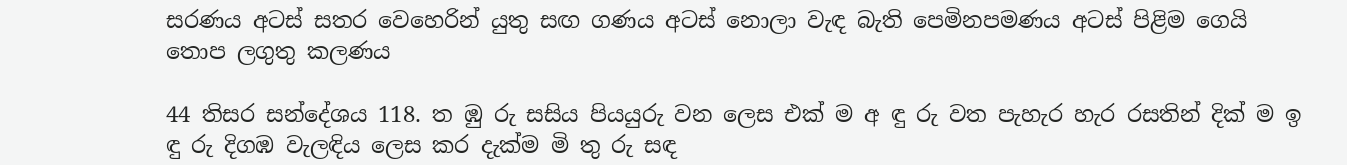සරණය අටස් සතර වෙහෙරින් යුතු සඟ ගණය අටස් නොලා වැඳ බැති පෙමිනපමණය අටස් පිළිම ගෙයි තොප ලගුතු කලණය

44 තිසර සන්දේශ‍ය 118. ත ඹු රු සසිය පියයුරු වන ලෙස එක් ම අ ඳු රු වත පැහැර හැර රසතින් දික් ම ඉ ඳු රු දිගඹ වැලඳිය ලෙස කර දැක්ම මි තු රු සඳ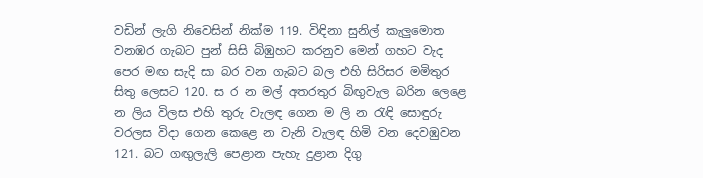වඩින් ලැගි නිවෙසින් නික්ම 119. විඳිනා සුනිල් කැලුමොත වනඹර ගැබට පුන් සිසි බිඹුහට කරනුව මෙන් ගහට වැද පෙර මඟ සැදි සා බර වන ගැබට බල එහි සිරිසර මමිතුර සිතු ලෙසට 120. ස ර න මල් අතරතුර බිඟුවැල බරින ලෙළෙ න ලිය විලස එහි තුරු වැලඳ ගෙන ම ලි න රැඳි සොඳුරු වරලස විදා ගෙන කෙළෙ න වැනි වැලඳ හිමි වන දෙවඹුවන 121. බට ගඟුලැලි පෙළාන පැහැ දුළාන දිගු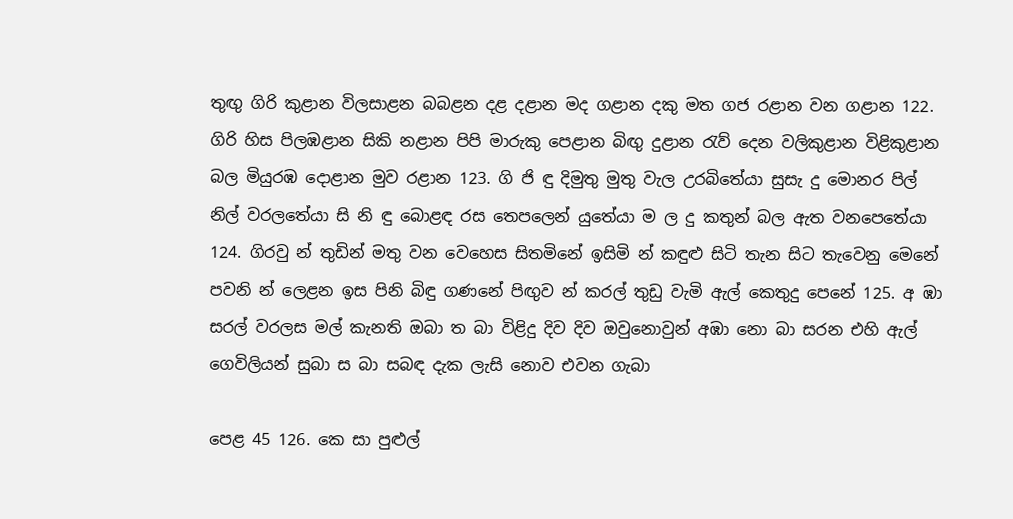තුඟු ගිරි කුළාන විලසාළන බබළන දළ දළාන මද ගළාන දකු මත ගජ රළාන වන ගළාන 122. ගිරි හිස පිලඹළාන සිකි නළාන පිපි මාරුකු පෙළාන බිඟු දුළාන රැව් දෙන වලිකුළාන විළිකුළාන බල මියුරඹ දොළාන මුව රළාන 123. ගි ජි ඳු දිමුතු මුතු වැල උරබිතේයා සුසැ දු මොනර පිල් නිල් වරලතේයා සි නි ඳු බොළඳ රස තෙපලෙන් යුතේයා ම ල දු කතුන් බල ඇත වනපෙතේයා 124. ගිරවු න් තුඩින් මතු වන වෙහෙස සිතමිනේ ඉසිමි න් කඳුළු සිටි තැන සිට තැවෙනු මෙනේ පවනි න් ලෙළන ඉස පිනි බිඳු ගණනේ පිඟුව න් කරල් තුඩු වැමි ඇල් කෙතුදු පෙනේ 125. අ ඹා සරල් වරලස මල් කැනති ඔබා ත බා විළිදු දිව දිව ඔවුනොවුන් අඹා නො බා සරන එහි ඇල් ගෙවිලියන් සුබා ස බා සබඳ දැක ලැසි නොව එවන ගැබා

පෙළ 45 126. කෙ සා පුළුල්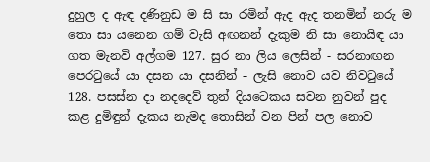දුහුල ද ඇඳ දණිනුඩ ම සි සා රමින් ඇද ඇද තනමින් නරු ම තො සා යනෙන ගම් වැසි අඟනන් දැකුම නි සා නොයිඳ යා ගත මැනවි අල්ගම 127. සුර නා ලිය ලෙසින් - සරනාඟන පෙරටුයේ යා දසන යා දසනින් - ලැසි නොව යව නිවටුයේ 128. පසස්න දා නදදෙව් තුන් දියටෙකය සවන නුවන් පුද කළ දුමිඳුන් දැකය නැමද තොසින් වන පින් පල නොව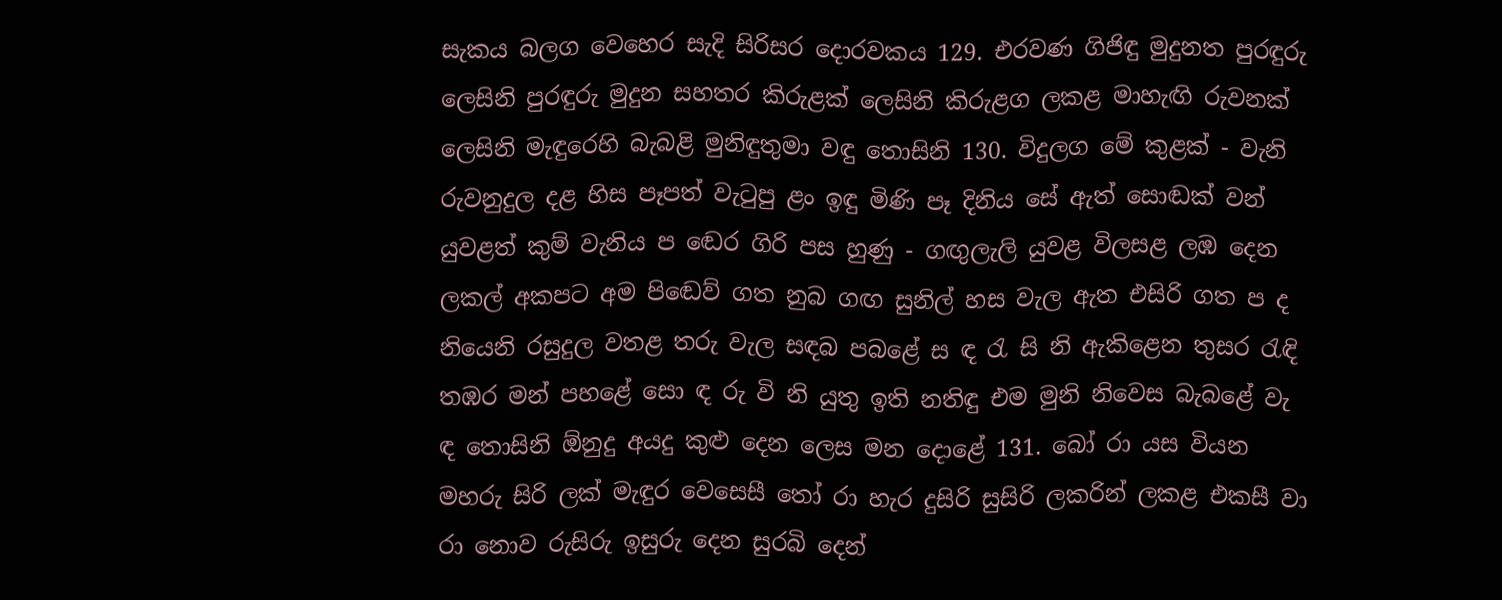සැකය බලග වෙහෙර සැදි සිරිසර දොරවකය 129. එරවණ ගිජිඳු මුදුනත පුරඳුරු ලෙසිනි පුරඳුරු මුදුන සහතර කිරුළක් ලෙසිනි කිරුළග ලකළ මාහැඟි රුවනක් ලෙසිනි මැඳුරෙහි බැබළි මුනිඳුතුමා වඳු තොසිනි 130. විදුලග මේ කුළක් - වැනි රුවනුදුල දළ හිස පෑපත් වැටුපු ළං ඉඳු මිණි පෑ දිනිය සේ ඇත් සොඬක් වන් යුවළත් කුම් වැනිය ප‍ ඬෙර ගිරි පස හුණු - ගඟුලැලි යුවළ විලසළ ලඹ දෙන ලකල් අකපට අම පි‍ඬෙව් ගත නුබ ගඟ සුනිල් හස වැල ඇත එසිරි ගත ප ද නියෙනි රසුදුල වතළ තරු වැල සඳබ පබළේ ස ඳ රැ සි නි ඇකිළෙන තුසර රැඳි තඹර මන් පහළේ සො ඳ රු වි නි යුතු ඉති නතිඳු එම මුනි නිවෙස බැබළේ වැ ඳ තොසිනි ඕනුදු අයදු කුළු දෙන ලෙස මන දොළේ 131. බෝ රා යස වියන මහරු සිරි ලක් මැඳුර වෙසෙසී තෝ රා හැර දුසිරි සුසිරි ලකරින් ලකළ එකසී වා රා නොව රුසිරු ඉසුරු දෙන සුරබි දෙන්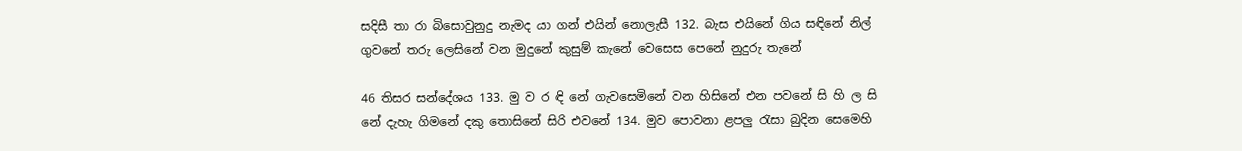සදිසී තා රා බිසොවුනුදු නැමද යා ගන් එයින් නොලැසී 132. බැස එයිනේ ගිය සඳිනේ නිල් ගුවනේ තරු ලෙසිනේ වන මුදුනේ කුසුම් කැනේ වෙසෙස පෙනේ නුදුරු තැනේ

46 තිසර සන්දේශ‍ය 133. මු ව ර ඳි නේ ගැවසෙමිනේ වන හිසිනේ එන පවනේ සි හි ල සි නේ දැහැ ගිමනේ දකු තොසිනේ සිරි එවනේ 134. මුව පොවනා ළපලු රැසා බුදින සෙමෙහි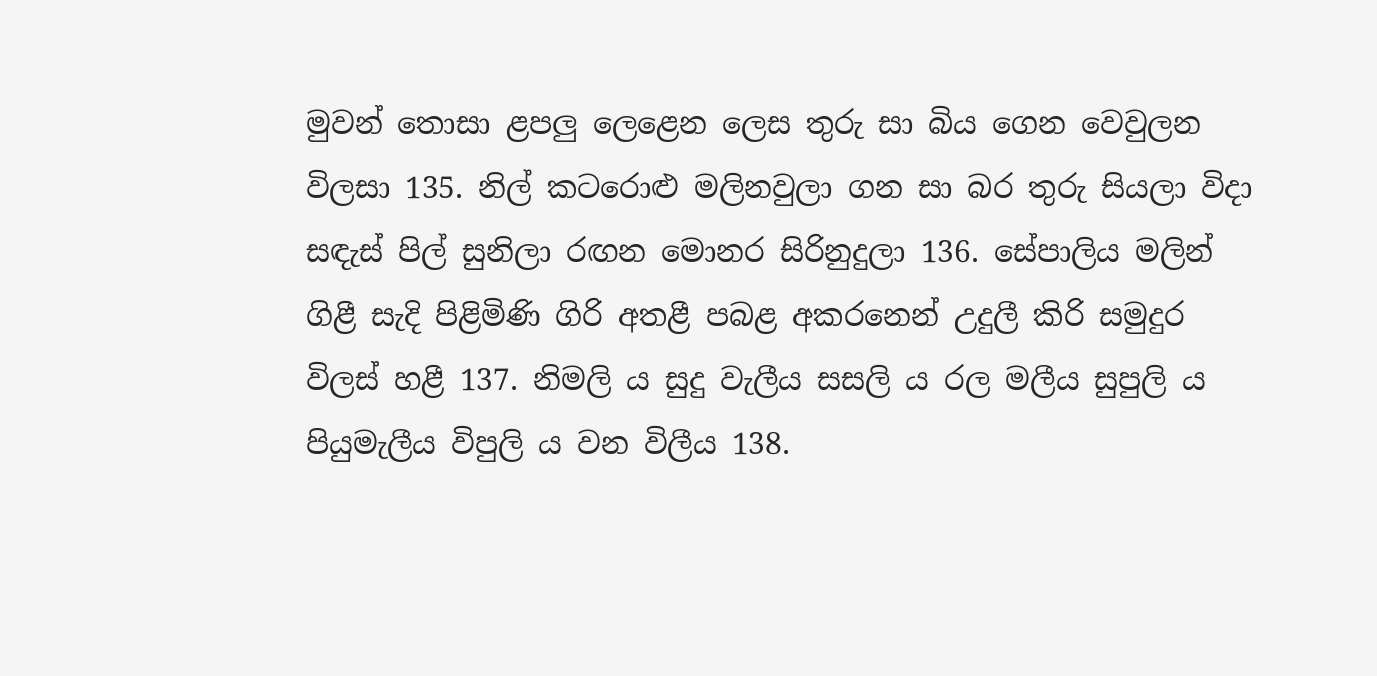මුවන් තොසා ළපලු ලෙළෙන ලෙස තුරු සා බිය ගෙන වෙවුලන විලසා 135. නිල් කටරොළු මලිනවුලා ගන සා බර තුරු සියලා විදා සඳැස් පිල් සුනිලා රඟන මොනර සිරිනුදුලා 136. සේපාලිය මලින් ගිළී සැදි පිළිමිණි ගිරි අතළී පබළ අකරනෙන් උදුලී කිරි සමුදුර විලස් හළී 137. නිමලි ය සුදු වැලීය සසලි ය රල මලීය සුපුලි ය පියුමැලීය විපුලි ය වන විලීය 138.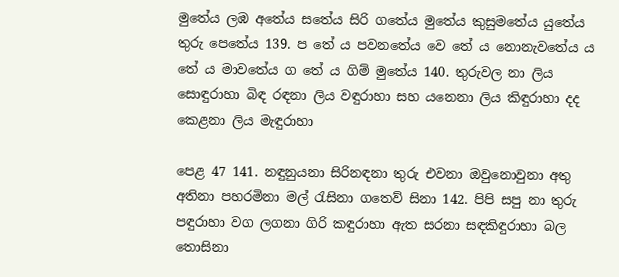මුතේය ලඹ අතේය සතේය සිරි ගතේය මුතේය කුසුමතේය යුතේය තුරු පෙතේය 139. ප තේ ය පවනතේය වෙ තේ ය නොනැවතේය ය තේ ය මාවතේය ග තේ ය ගිම් මුතේය 140. තුරුවල නා ලිය සොඳුරාහා බිඳ රඳනා ලිය වඳුරාහා සහ යනෙනා ලිය කිඳුරාහා දද කෙළනා ලිය මැඳුරාහා

පෙළ 47 141. නඳුනුයනා සිරිනඳනා තුරු එවනා ඔවුනොවුනා අතු අතිනා පහරමිනා මල් රැසිනා ගතෙව් සිනා 142. පිපි සපු නා තුරු පඳුරාහා වග ලගනා ගිරි කඳුරාහා ඇත සරනා සඳකිඳුරාහා බල තොසිනා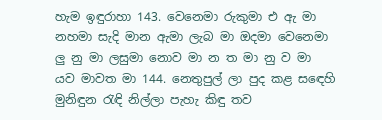හැම ඉඳුරාහා 143. වෙනෙමා රුකුමා එ ඇ මා නහමා සැදි මාන ඇමා ලැබ මා ඔදමා වෙනෙමා ලු නු මා ලසුමා නොව මා න ත මා නු ව මා යව මාවත මා 144. නෙතුපුල් ලා පුද කළ ස‍ඳෙහි මුනිඳුන රැඳි නිල්ලා පැහැ කිඳු තව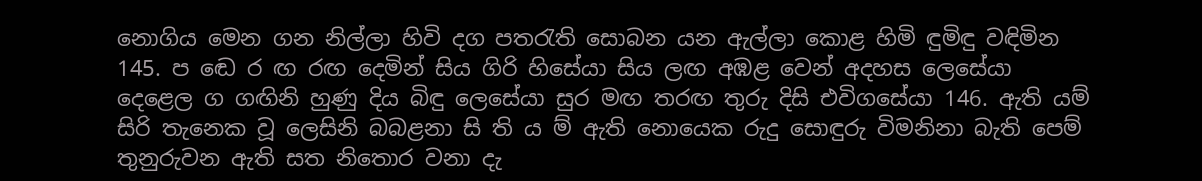නොගිය මෙන ගන නිල්ලා හිවි දග පතරැති සොබන යන ඇල්ලා කොළ හිමි ඳුමිඳු වඳිමින 145. ප‍ ඬෙ ර ඟ රඟ දෙමින් සිය ගිරි හිසේයා සිය ලඟ අඹළ වෙන් අදහස ලෙසේයා දෙළෙල ග ගඟිනි හුණු දිය බිඳු ලෙසේයා සුර මඟ තරඟ තුරු දිසි එවිගසේයා 146. ඇති යම් සිරි තැනෙක වූ ලෙසිනි බබළනා සි ති ය ම් ඇති නොයෙක රුදු සොඳුරු විමනිනා බැති පෙම් තුනුරුවන ඇති සත නිතොර වනා දැ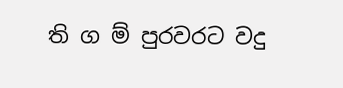ති ග ම් පුරවරට වදු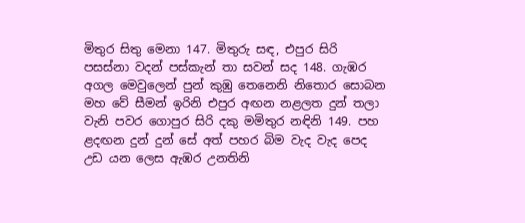මිතුර සිතු මෙනා 147. මිතුරු සඳ, එපුර සිරි පසස්නා වදන් පස්කැන් තා සවන් සද 148. ගැඹර අගල මෙවුලෙන් පුන් කුඹු තෙනෙනි නිතොර සොබන මහ වේ සීමන් ඉරිනි එපුර අඟන නළලත දුන් තලා වැනි පවර ගොපුර සිරි දකු මමිතුර නඳිනි 149. පහ ළදඟන දුන් දුන් සේ අත් පහර බිම වැද වැද පෙද උඩ යන ලෙස ඇඹර උනතිනි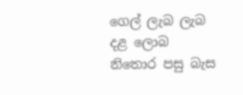ගෙල් ලැබ ලැබ දළ ලොබ නිතොර පසු බැස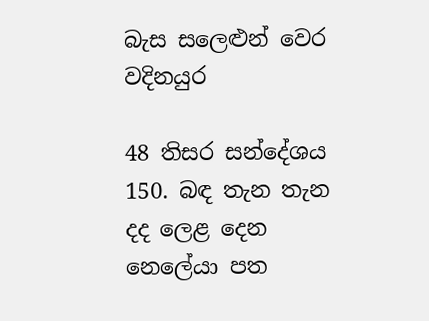බැස සලෙළුන් වෙර වදිනයුර

48 තිසර සන්දේශ‍ය 150. බඳ තැන තැන දද ලෙළ දෙන නෙලේයා පත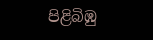පිළිබිඹු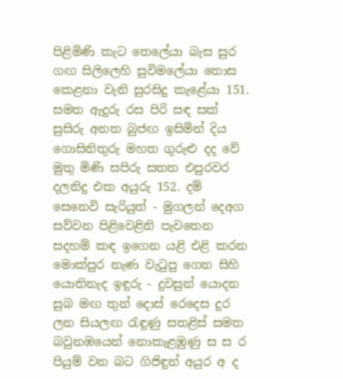පිළිමිණි කැට තෙලේයා බැස සුර ගඟ සිලිලෙහි සුවිමලේයා තොස කෙළනා වැනි සුරසිදු කැළේයා 151. සමත ඇදුරු රස පිරි සඳ සක් සුසිරු අනත බුජඟ ඉසිමින් දිය ගොසිනිතුරු මහත ගුරුළු දද වේ මුතු මිණි සපිරු සතත එපුරවර දලනිදු එක අයුරු 152. දම් සෙනෙවි සැරියුත් - මුගලන් දෙඅග සව්වන පිළිවෙළිනි පැවතෙන සදහම් කඳ ඉගෙන යළි එළි කරන මොක්පුර නැණ වැටුපු ගෙන සිහි යොතිනැද ඉඳුරු - දුවසුන් යොදන සුබ මඟ තුන් දොස් රෙදෙස දුර ලන සියලඟ රැඳුණු සතළිස් සමත බවුනඹයෙන් නොකැළඹුණු ස ස ර පියුම් වන බට ගිජිඳුන් අයුර අ ද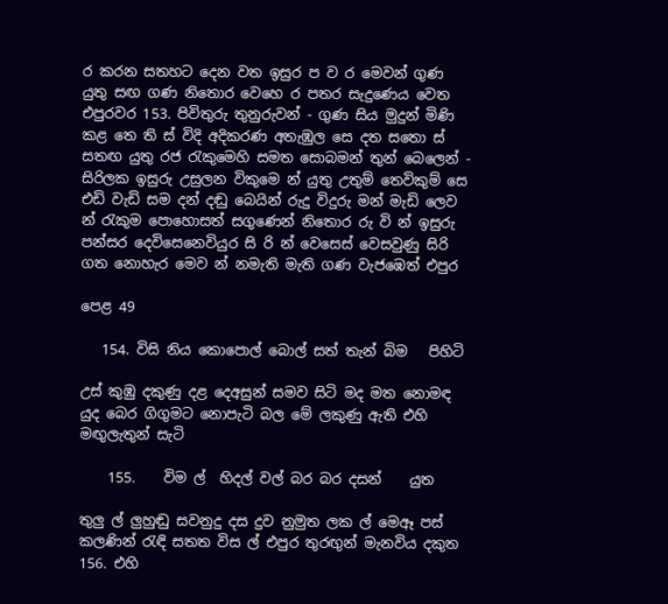ර කරන සතහට දෙන වත ඉසුර ප ව ර මෙවන් ගුණ යුතු සඟ ගණ නිතොර වෙහෙ ර පතර සැදුණෙය වෙත එපුරවර 153. පිවිතුරු තුනුරුවන් - ගුණ සිය මුදුන් මිණි කළ තෙ ති ස් විදි අදිකරණ අතැඹුල සෙ දත සතො ස් සතඟ යුතු රජ රැකුමෙහි සමත සොබමන් තුන් බෙලෙන් - සිරිලක ඉසුරු උසුලන විකුමෙ න් යුතු උතුම් තෙවිකුම් සෙ එඩි වැඩි සම දන් දඬු බෙයින් රුදු විදුරු මන් මැඩි ලෙව න් රැකුම පොහොසත් සගුණෙන් නිතොර රු වි න් ඉසුරු පන්සර දෙවිසෙනෙවියුර සි රි න් වෙසෙස් වෙසවුණු සිරි ගත නොහැර මෙව න් නමැති මැති ගණ වැජඹෙත් එපුර

පෙළ 49

   154. විසි නිය කොපොල් බොල් සත් තැන් බිම   පිහිටි

උස් කුඹු දකුණු දළ දෙඅසුන් සමව සිටි මද මත නොමඳ යුද බෙර ගිගුමට නොපැටි බල මේ ලකුණු ඇති එහි මඟුලැතුන් සැටි

    155.    විම ල්  හිදල් වල් බර බර දසන්    යුත

තුලු ල් ලුහුඬු සවනුදු දස දුව නුමුත ලක ල් මෙඈ පස් කලණින් රැඳි සතත විස ල් එපුර තුරඟුන් මැනවිය දකුත 156. එහි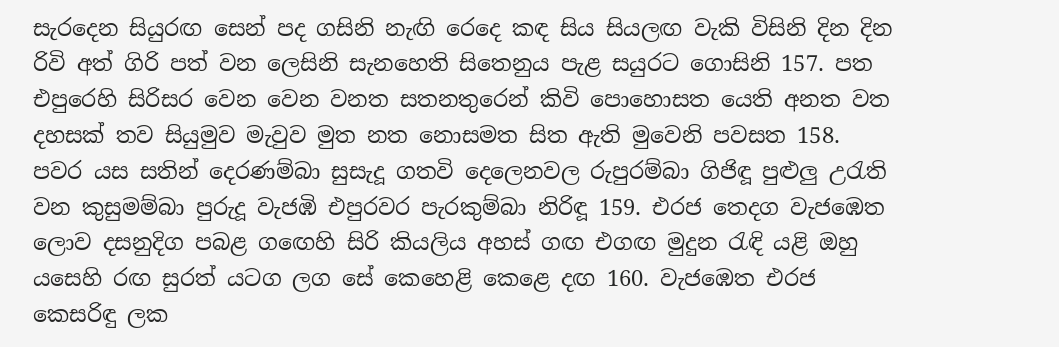සැරදෙන සියුරඟ සෙන් පද ගසිනි නැඟි රෙදෙ කඳ සිය සියලඟ වැකි විසිනි දින දින රිවි අත් ගිරි පත් වන ලෙසිනි සැනහෙති සිතෙනුය පැළ සයුරට ගොසිනි 157. පත එපුරෙහි සිරිසර වෙන වෙන වනත සතනතුරෙන් කිවි පොහොසත යෙති අනත වත දහසක් තව සියුමුව මැවුව මුත නත නොසමත සිත ඇති මුවෙනි පවසත 158. පවර යස සතින් දෙරණම්බා සුසැදූ ගතවි දෙලෙනවල රුපුරම්බා ගිජිඳූ පුළුලු උරැති වන කුසුමම්බා පුරුදූ වැජඹි එපුරවර පැරකුම්බා නිරිඳූ 159. එරජ තෙදග වැජඹෙත ලොව දසනුදිග පබළ ග‍ඟෙහි සිරි කියලිය අහස් ගඟ එගඟ මුදුන රැඳි යළි ඔහු යසෙහි රඟ සුරත් යටග ලග සේ කෙහෙළි කෙළෙ දඟ 160. වැජඹෙත එරජ කෙසරිඳු ලක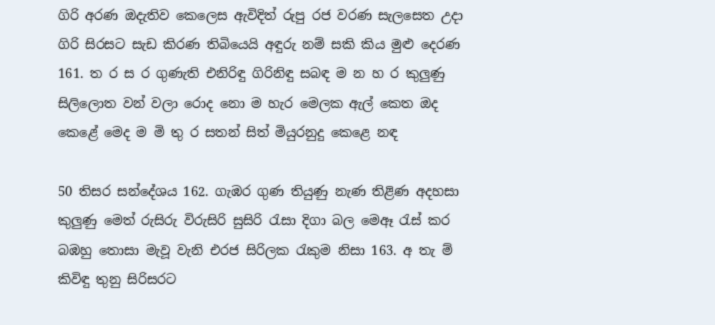ගිරි අරණ ඔදැතිව කෙලෙස ඇවිදිත් රුපු රජ වරණ සැලසෙත උදා ගිරි සිරසට සැඩ කිරණ තිබියෙයි අඳුරු නම් සකි කිය මුළු දෙරණ 161. ත ර ස ර ගුණැති එනිරිඳු ගිරිනිඳු සබඳ ම න හ ර කුලුණු සිලිලොත වන් වලා රොද නො ම හැර මෙලක ඇල් කෙත ඔද කෙළේ මෙද ම මි තු ර සතන් සිත් මියුරනුදු කෙළෙ නඳ

50 තිසර සන්දේශ‍ය 162. ගැඹර ගුණ තියුණු නැණ තිළිණ අදහසා කුලුණු මෙත් රුසිරු විරුසිරි සුසිරි රැසා දිගා බල මෙඈ රැස් කර බඹහු තොසා මැවූ වැනි එරජ සිරිලක රැකුම නිසා 163. අ තැ ම් කිවිඳු තුනු සිරිසරට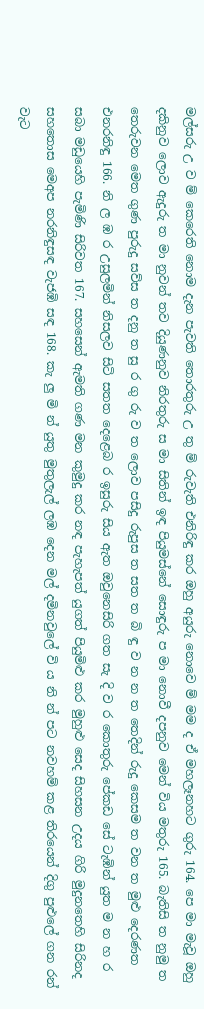මල්සරු උ ව ම් කෙරෙති නොම දැන පැවති තොරතුරු උ තු ම් රුවැති එනිරිඳු කර ඔහු අයුරු නොවෙ ම් මම ද ඒ මහලෑනහට ගුරු 164. පෙ මා මැවූ ඔහු දකිනුව ලොව ඇදුරු ත මා නුවන් තව දියුණනුව නිරතුරු ස මා සිතින් ඉඳ පියුමස්නේ සොඳුරු ප මා නොවී දපනුව මෙන් විය මතුරු 165. බැතිසි ත නුමු ත තෙරුවන මෙත ගුණ පුරුදු සව්ස ත දනු ත සු ර ගු රු ව ත ලොව පසිදු රුපුස ත සත ත බි ඳු ව න න ත තෙදින් රුදු කෙසම ත වන ත මුළු දෙරණත එනරනිඳු 166. නි ල ඹ ර උසුලමින් නිසලව සිටි සතත දෙළෙබ ර ඉසුරු සිය ඇත ඔවුනෙසිරි ගත සැ දි ව ර කොතුරු පේකඩ සේ ටැඹින් යුත ම න හ ර සබා මඩුයෙහි පැමිණි සිරිවත 167. සහසෙන් ඇමති ගණ මන කුමුදු කර නඳ පැහැපත් යුගත් පියුමිළු කර මුහුළු සෙද සිහසන උදය ගිරි මුදුනතෙහි සිරිනද සහතොස මෙඅප නරනිඳුසඳ වැජඹි සඳ 168. කැ ලු මි න් යුතු මුතුලැල් ලඹ දෙන මල් දමිනවුලේ වි ය නි න් පට නවහම් කළ තිරයෙන් දිගු පුළුලේ ගන රන් වැ‍ට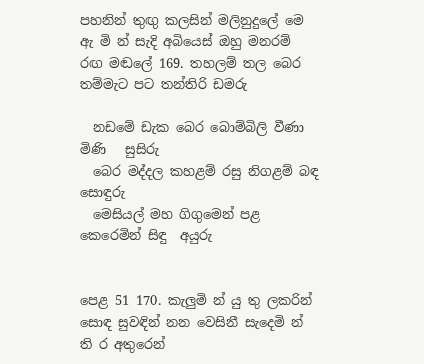පහනින් තුඟු කලසින් මලිනුදුලේ මෙ ඇ මි න් සැදි අබියෙස් ඔහු මනරම් රඟ මඬලේ 169. තහලම් තල බෙර තම්මැ‍ට පට තන්තිරි ඩමරු

  නඩමේ ඩැක බෙර බොම්බිලි වීණා මිණි   සුසිරු
  බෙර මද්දල කහළම් රසු නිගළම් බඳ සොඳුරු
  මෙසියල් මහ ගිගුමෙන් පළ කෙරෙමින් සිඳු  අයුරු


පෙළ 51 170. කැලුමි න් යු තු ලකරින් සොඳ සුවඳින් නන වෙසිනී සැදෙමි න් ති ර අතුරෙන්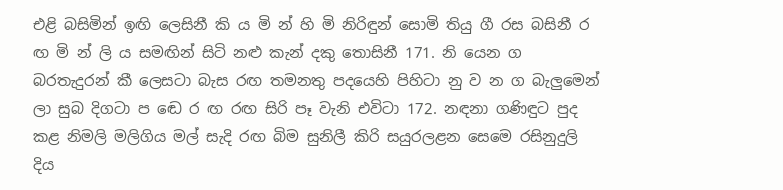එළි බසිමින් ඉඟි ලෙසිනී කි ය මි න් හි මි නිරිඳුන් සොමි තියු ගී රස බසිනී ර ඟ මි න් ලි ය සමඟින් සිටි නළු කැන් දකු තොසිනී 171. නි යෙන ග බරතැදුරන් කී ලෙසටා බැස රඟ තමනතු පදයෙහි පිහිටා නු ව න ග බැලුමෙන් ලා සුබ දිගටා ප‍ ඬෙ ර ඟ රඟ සිරි පෑ වැනි එවිටා 172. නඳනා ගණිඳුට පුද කළ නිමලි මලිගිය මල් සැදි රඟ බිම සුනිලී කිරි සයුරලළන සෙමෙ රසිනුදුලි දිය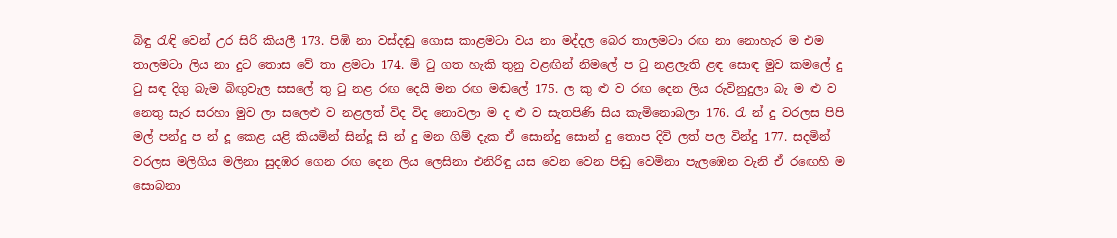බිඳු රැඳි වෙන් උර සිරි කියලී 173. පිඹි නා වස්දඬු ගොස කාළමටා වය නා මද්දල බෙර තාලමටා රඟ නා නොහැර ම එම තාලමටා ලිය නා දුට තොස වේ තා ළමටා 174. මි ටු ගත හැකි තුනු වළඟින් නිමලේ ප ටු නළලැති ළඳ සොඳ මුව කමලේ දු ටු සඳ දිගු බැම බිඟුවැල සසලේ තු ටු නළ රඟ දෙයි මන රඟ මඬලේ 175. ල කු ළු ව රඟ දෙන ලිය රුවිනුදුලා බැ ම ළු ව නෙතු සැර සරහා මුව ලා සලෙළු ව නළලත් විද විද නොවලා ම ද ළු ව සැතපිණි සිය කැමිනොබලා 176. රැ න් දු වරලස පිපි මල් පන්දු ප න් දූ කෙළ යළි කියමින් සින්දූ සි න් දු මන ගිම් දැක ඒ සොන්දු සොන් දු තොප දිවි ලත් පල වින්දු 177. සදමින් වරලස මලිගිය මලිනා සුදඹර ගෙන රඟ දෙන ලිය ලෙසිනා එනිරිඳු යස වෙන වෙන පිඬු වෙමිනා පැලඹෙන වැනි ඒ ර‍ඟෙහි ම සොබනා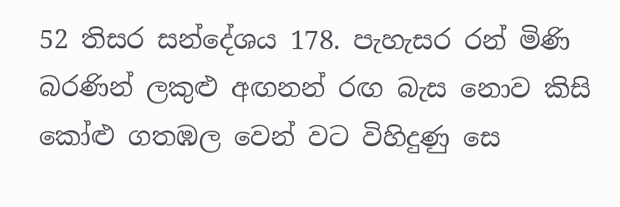52 තිසර සන්දේශ‍ය 178. පැහැසර රන් මිණි බරණින් ලකුළු අඟනන් රඟ බැස නොව කිසි කෝළු ගතඹල වෙන් වට විහිදුණු සෙ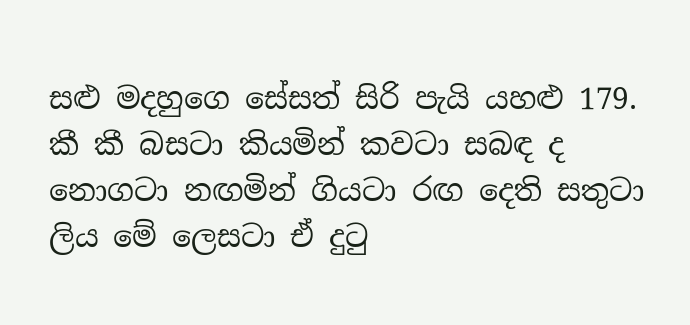සළු මදහුගෙ සේසත් සිරි පැයි යහළු 179. කී කී බසටා කියමින් කවටා සබඳ ද නොගටා නඟමින් ගියටා රඟ දෙති සතුටා ලිය මේ ලෙසටා ඒ දුටු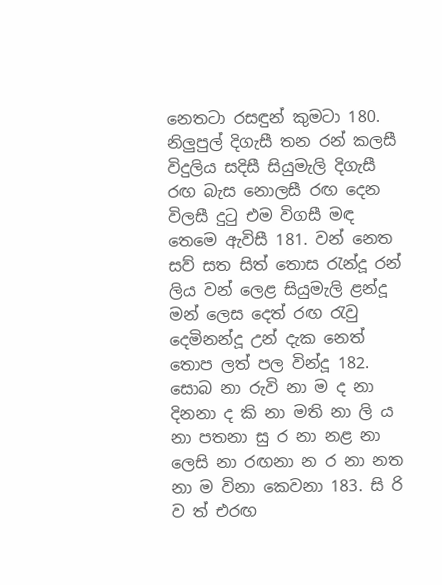නෙතටා රසඳුන් කුමටා 180. නිලුපුල් දිගැසී තන රන් කලසී විදුලිය සදිසී සියුමැලි දිගැසී රඟ බැස නොලසී රඟ දෙන විලසී දුටු එම විගසී මඳ තෙමෙ ඇවිසී 181. වන් නෙත සව් සත සිත් තොස රැන්දූ රන් ලිය වන් ලෙළ සියුමැලි ළන්දූ මන් ලෙස දෙත් රඟ රැවු දෙමිනන්දූ උන් දැක නෙත් තොප ලත් පල වින්දූ 182. සොබ නා රුවි නා ම ද නා දිනනා ද කි නා මති නා ලි ය නා පතනා සු ර නා නළ නා ලෙසි නා රඟනා න ර නා නත නා ම විනා කෙවනා 183. සි රි ව ත් එරඟ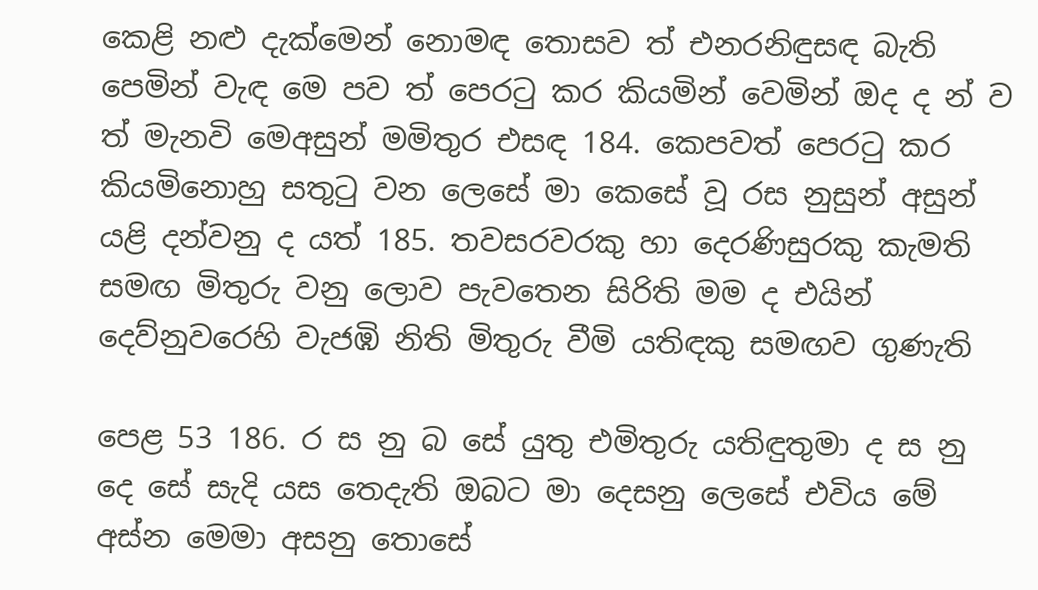කෙළි නළු දැක්මෙන් නොමඳ තොසව ත් එනරනිඳුසඳ බැති පෙමින් වැඳ මෙ පව ත් පෙරටු කර කියමින් වෙමින් ඔද ද න් ව ත් මැනවි මෙඅසුන් මමිතුර එසඳ 184. කෙපවත් පෙරටු කර කියමිනොහු සතුටු වන ලෙසේ මා කෙසේ වූ රස නුසුන් අසුන් යළි දන්වනු ද යත් 185. තවසරවරකු හා දෙරණිසුරකු කැමති සමඟ මිතුරු වනු ලොව පැවතෙන සිරිති මම ද එයින් දෙව්නුවරෙහි වැජඹි නිති මිතුරු වීමි යතිඳකු සමඟව ගුණැති

පෙළ 53 186. ර ස නු බ සේ යුතු එමිතුරු යතිඳුතුමා ද ස නු දෙ සේ සැදි යස තෙදැති ඔබට මා දෙසනු ලෙසේ එවිය මේ අස්න මෙමා අසනු තොසේ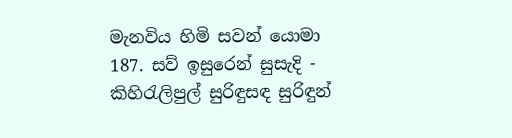මැනවිය හිමි සවන් යොමා 187. සව් ඉසුරෙන් සුසැදි - කිහිරැලිපුල් සුරිඳුසඳ සුරිඳුන්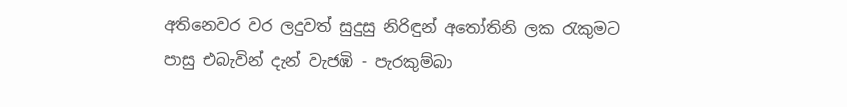අතිනෙවර වර ලදුවත් සුදුසු නිරිඳුන් අතෝතිනි ලක රැකුමට පාසු එබැවින් දැන් වැජඹි - පැරකුම්බා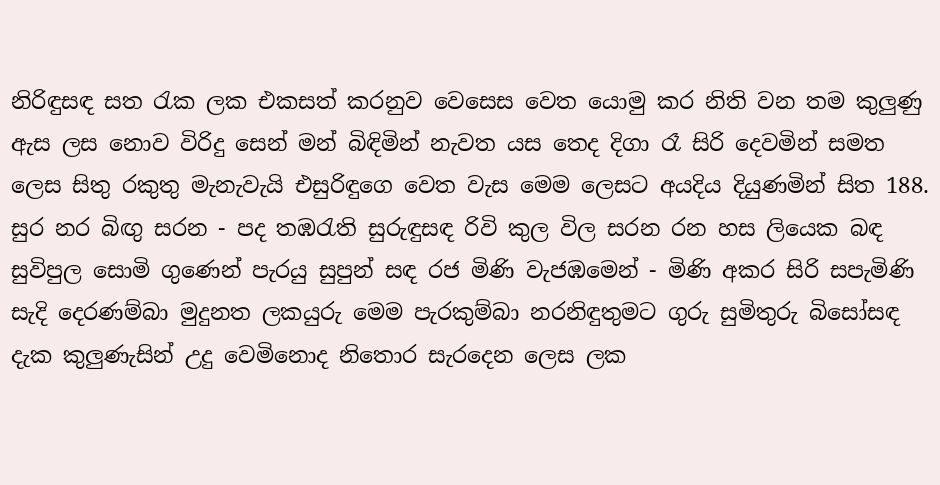නිරිඳුසඳ සත රැක ලක එකසත් කරනුව වෙසෙස වෙත යොමු කර නිති වන තම කුලුණු ඇස ලස නොව විරිදු සෙන් මන් බිඳිමින් නැවත යස තෙද දිගා රෑ සිරි දෙවමින් සමත ලෙස සිතු රකුතු මැනැවැයි එසුරිඳුගෙ වෙත වැස මෙම ලෙසට අයදිය දියුණමින් සිත 188. සුර නර බිඟු සරන - පද තඹරැති සුරුඳුසඳ රිවි කුල විල සරන රන හස ලියෙක බඳ සුවිපුල සොමි ගුණෙන් පැරයු සුපුන් සඳ රජ මිණි වැජඹමෙන් - මිණි අකර සිරි සපැමිණි සැදි දෙරණම්බා මුදුනත ලකයුරු මෙම පැරකුම්බා නරනිඳුතුමට ගුරු සුමිතුරු බිසෝසඳ දැක කුලුණැසින් උදු වෙමිනොද නිතොර සැරදෙන ලෙස ලක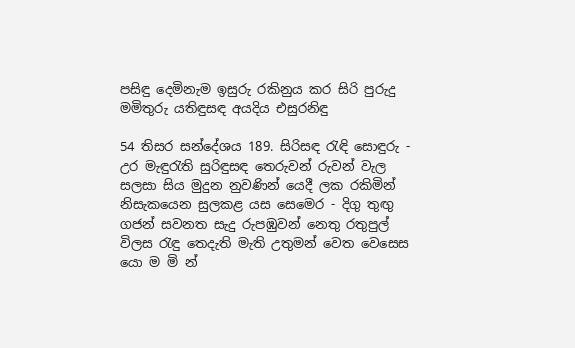පසිඳු දෙමිනැම ඉසුරු රකිනුය කර සිරි පුරුදු මමිතුරු යතිඳුසඳ අයදිය එසුරනිඳු

54 තිසර සන්දේශ‍ය 189. සිරිසඳ රැඳි සොඳුරු - උර මැඳුරැති සුරිඳුසඳ තෙරුවන් රුවන් වැල සලසා සිය මුදුන නුවණින් යෙදී ලක රකිමින් නිසැකයෙන සුලකළ යස සෙමෙර - දිගු තුඟු ගජන් සවනත සැදු රුපඹුවන් නෙතු රතුපුල් විලස රැඳු තෙදැති මැති උතුමන් වෙත වෙසෙස යො ම මි න්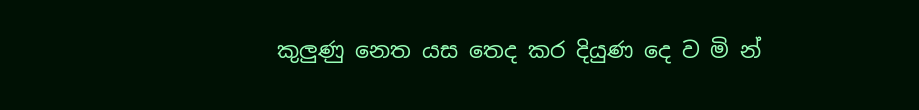කුලුණු නෙත යස තෙද කර දියුණ දෙ ව මි න්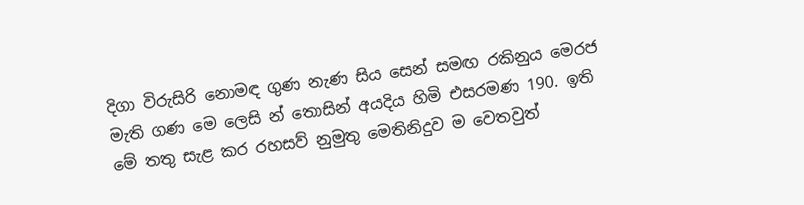දිගා විරුසිරි නොමඳ ගුණ නැණ සිය සෙන් සමඟ රකිනුය මෙරජ මැති ගණ මෙ‍ ලෙසි න් තොසින් අයදිය හිමි එසරමණ 190. ඉති මේ තතු සැළ කර රහසව් නුමුතු මෙතිනිදුව ම වෙතවුත්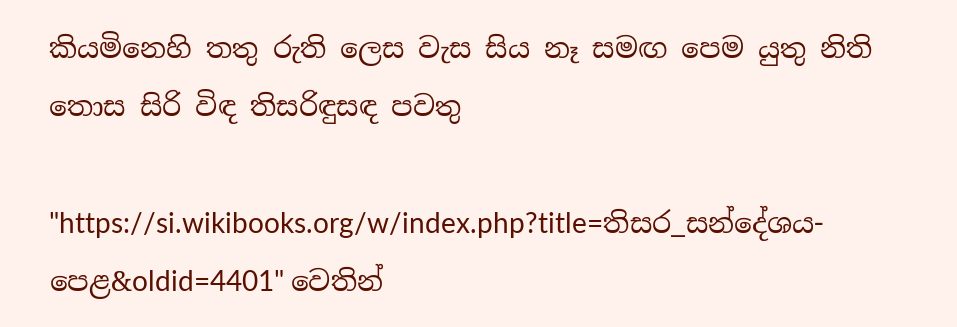කියමිනෙහි තතු රුති ලෙස වැස සිය නෑ සමඟ පෙම යුතු නිති තොස සිරි විඳ තිසරිඳුසඳ පවතු

"https://si.wikibooks.org/w/index.php?title=තිසර_සන්දේශය-පෙළ&oldid=4401" වෙතින්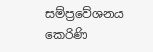සම්ප්‍රවේශනය කෙරිණි